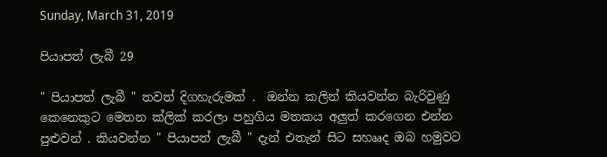Sunday, March 31, 2019

පියාපත් ලැබී 29

" පියාපත් ලැබී " තවත් දිගහැරුමක් .  ඔන්න කලින් කියවන්න බැරිවුණු කෙනෙකුට මෙතන ක්ලික් කරලා පහුගිය මතකය අලුත් කරගෙන එන්න පුළුවන් . කියවන්න " පියාපත් ලැබී " දැන් එතැන් සිට සහෲද ඔබ හමුවට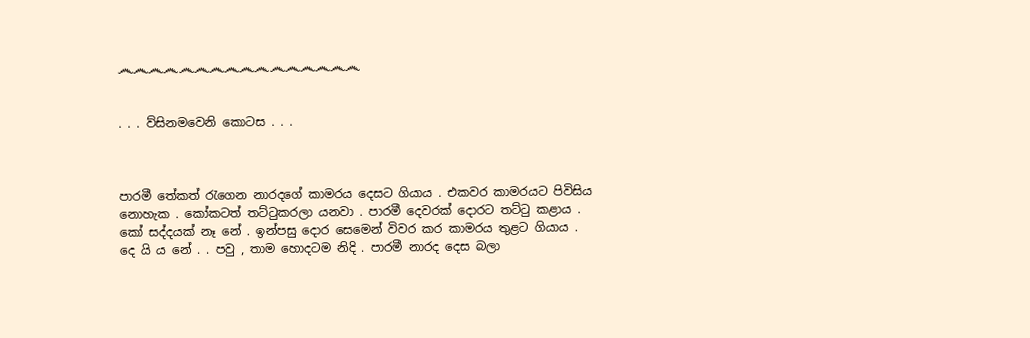෴෴෴෴෴෴෴෴෴෴෴෴෴෴෴෴


. . . ව්සිනමවෙනි කොටස . . .



පාරමී තේකත් රැගෙන නාරදගේ කාමරය දෙසට ගියාය . එකවර කාමරයට පිවිසිය නොහැක . කෝකටත් තට්ටුකරලා යනවා . පාරමී දෙවරක් දොරට තට්ටු කළාය . කෝ සද්දයක් නෑ නේ . ඉන්පසු දොර සෙමෙන් විවර කර කාමරය තුළට ගියාය . දෙ යි ය නේ . . පවු , තාම හොදටම නිදි . පාරමී නාරද දෙස බලා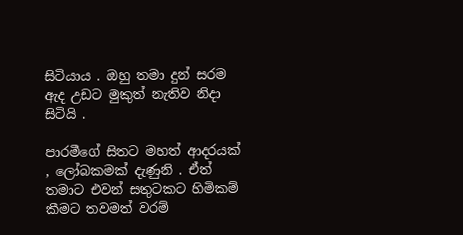සිටියාය . ඔහු තමා දුන් සරම ඇද උඩට මුකුත් නැතිව නිදා සිටියි .

පාරමීගේ සිතට මහත් ආදරයක් , ලෝබකමක් දැණුනි . ඒත් තමාට එවන් සතුටකට හිමිකම් කීමට තවමත් වරම්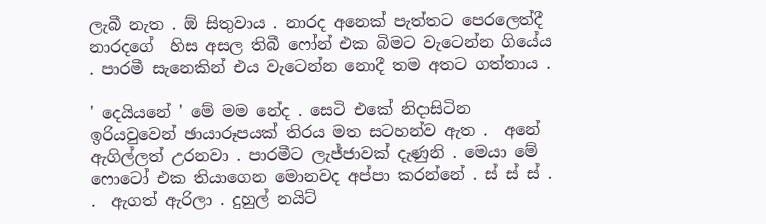ලැබී නැත . ඕ සිතුවාය . නාරද අනෙක් පැත්තට පෙරලෙත්දී නාරදගේ  හිස අසල තිබී ෆෝන් එක බිමට වැටෙන්න ගියේය . පාරමී සැනෙකින් එය වැටෙන්න නොදී තම අතට ගත්තාය .

' දෙයියනේ ' මේ මම නේද . සෙටි එකේ නිදාසිටින ඉරියවුවෙන් ඡායාරූපයක් තිරය මත සටහන්ව ඇත .  අනේ ඇගිල්ලත් උරනවා . පාරමීට ලැජ්ජාවක් දැණුනි . මෙයා මේ ෆොටෝ එක තියාගෙන මොනවද අප්පා කරන්නේ . ස් ස් ස් . .  ඇගත් ඇරිලා . දුහුල් නයිට්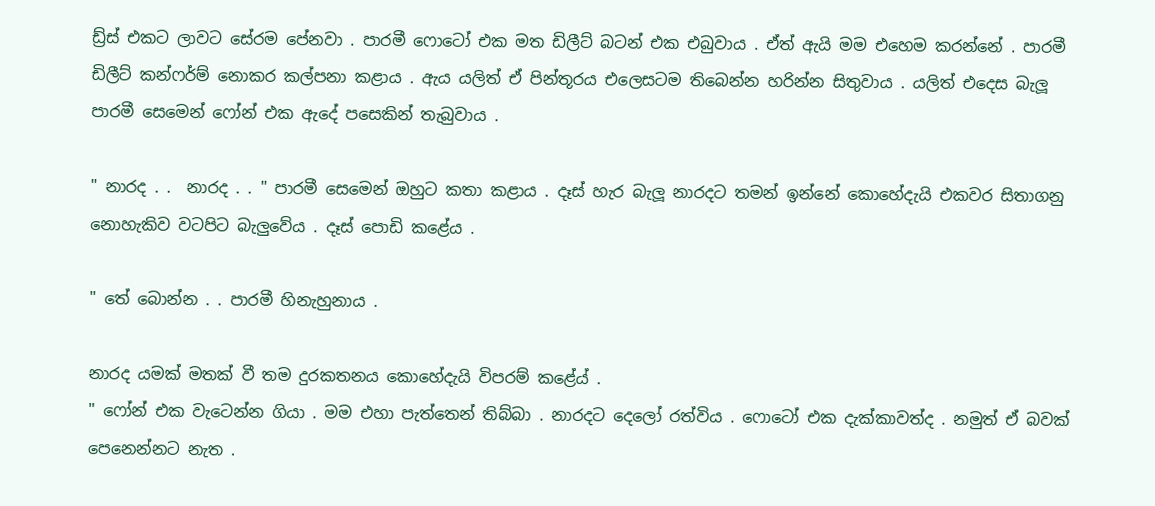ඩ්‍ර්ස් එකට ලාවට සේරම පේනවා . පාරමී ෆොටෝ එක මත ඩිලීට් බටන් එක එබුවාය . ඒත් ඇයි මම එහෙම කරන්නේ . පාරමී ඩිලීට් කන්ෆර්ම් නොකර කල්පනා කළාය . ඇය යලිත් ඒ පින්තූරය එලෙසටම තිබෙන්න හරින්න සිතුවාය . යලිත් එදෙස බැලූ පාරමී සෙමෙන් ෆෝන් එක ඇදේ පසෙකින් තැබුවාය .

" නාරද . .  නාරද . . " පාරමී සෙමෙන් ඔහුට කතා කළාය . දෑස් හැර බැලූ නාරදට තමන් ඉන්නේ කොහේදැයි එකවර සිතාගනු නොහැකිව වටපිට බැලුවේය . දෑස් පොඩි කළේය .

" තේ බොන්න . . පාරමී හිනැහුනාය .

නාරද යමක් මතක් වී තම දුරකතනය කොහේදැයි විපරම් කළේය් .
" ෆෝන් එක වැටෙන්න ගියා . මම එහා පැත්තෙන් තිබ්බා . නාරදට දෙලෝ රත්විය . ෆොටෝ එක දැක්කාවත්ද . නමුත් ඒ බවක් පෙනෙන්නට නැත .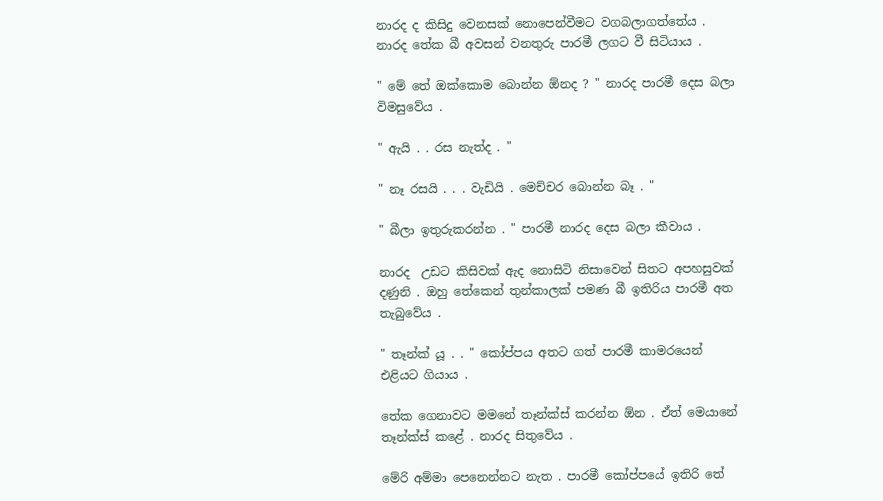නාරද ද කිසිදු වෙනසක් නොපෙන්වීමට වගබලාගත්තේය . නාරද තේක බී අවසන් වනතුරු පාරමී ලගට වී සිටියාය .

" මේ තේ ඔක්කොම බොන්න ඕනද ? " නාරද පාරමී දෙස බලා විමසුවේය .

" ඇයි . . රස නැත්ද . "

" නෑ රසයි . . . වැඩියි . මෙච්චර බොන්න බෑ . "

" බීලා ඉතුරුකරන්න . " පාරමී නාරද දෙස බලා කීවාය .

නාරද  උඩට කිසිවක් ඇද නොසිටි නිසාවෙන් සිතට අපහසුවක් දණුනි . ඔහු තේකෙන් තුන්කාලක් පමණ බී ඉතිරිය පාරමී අත තැබුවේය .

" තෑන්ක් යූ . . " කෝප්පය අතට ගත් පාරමී කාමරයෙන් එළියට ගියාය .

තේක ගෙනාවට මමනේ තෑන්ක්ස් කරන්න ඕන . ඒත් මෙයානේ තෑන්ක්ස් කළේ . නාරද සිතුවේය .

මේරි අම්මා පෙනෙන්නට නැත . පාරමී කෝප්පයේ ඉතිරි තේ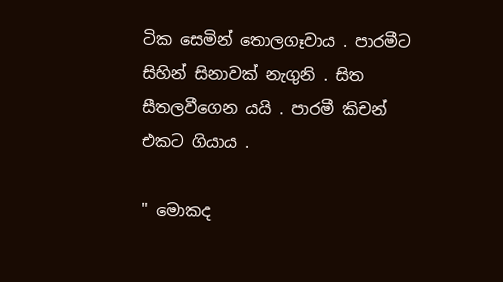ටික සෙමින් තොලගෑවාය . පාරමීට සිහින් සිනාවක් නැගුනි . සිත සීතලවීගෙන යයි . පාරමී කිචන් එකට ගියාය .

" මොකද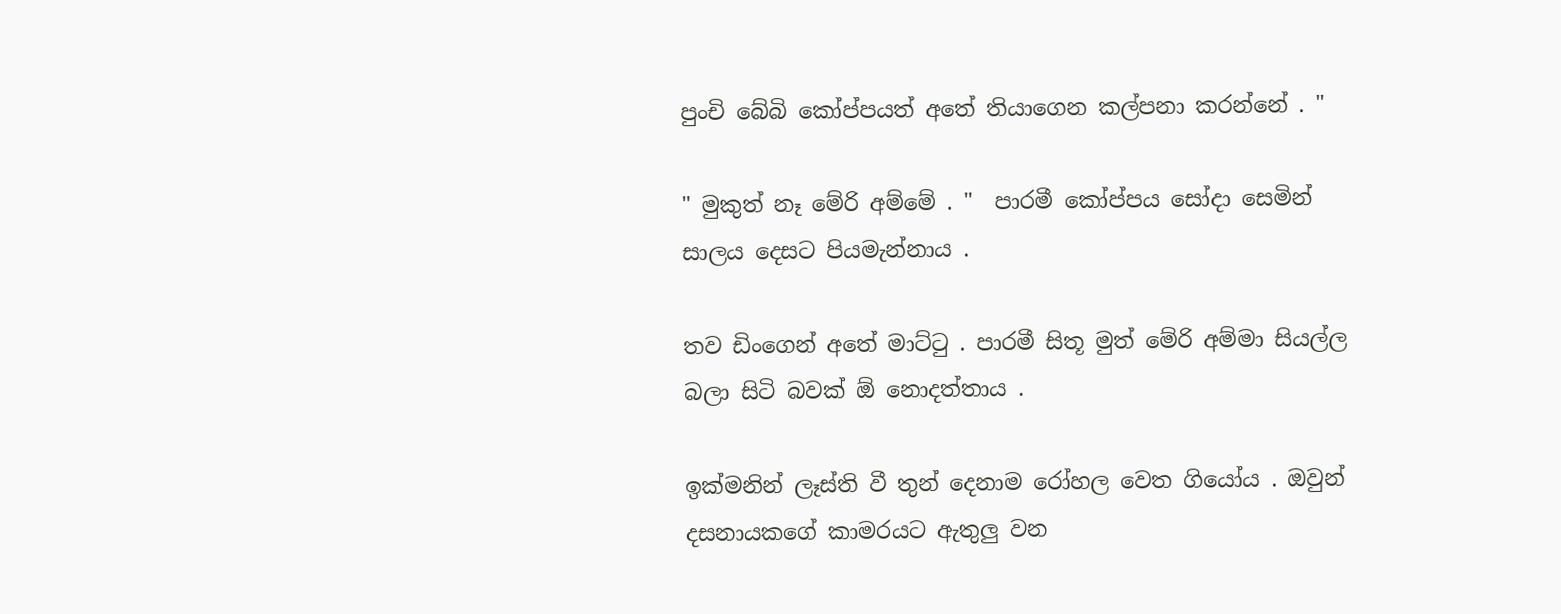පුංචි බේබි කෝප්පයත් අතේ තියාගෙන කල්පනා කරන්නේ . "

" මුකුත් නෑ මේරි අම්මේ . "  පාරමී කෝප්පය සෝදා සෙමින් සාලය දෙසට පියමැන්නාය .

තව ඩිංගෙන් අතේ මාට්ටු . පාරමී සිතූ මුත් මේරි අම්මා සියල්ල බලා සිටි බවක් ඕ නොදත්තාය .

ඉක්මනින් ලෑස්ති වී තුන් දෙනාම රෝහල වෙත ගියෝය . ඔවුන් දසනායකගේ කාමරයට ඇතුලු වන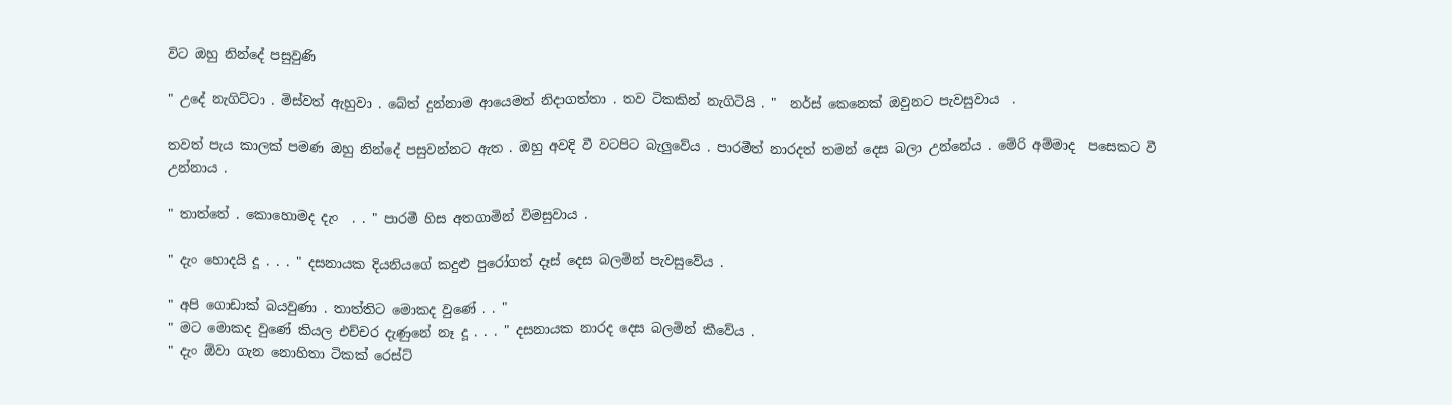විට ඔහු නින්දේ පසුවුණි

" උදේ නැගිට්ටා . මිස්වත් ඇහුවා . බේත් දුන්නාම ආයෙමත් නිදාගත්තා . තව ටිකකින් නැගිටියි . "  නර්ස් කෙනෙක් ඔවුනට පැවසුවාය  .

තවත් පැය කාලක් පමණ ඔහු නින්දේ පසුවන්නට ඇත . ඔහු අවදි වී වටපිට බැලුවේය . පාරමීත් නාරදත් තමන් දෙස බලා උන්නේය . මේරි අම්මාද  පසෙකට වී උන්නාය .

" තාත්තේ . කොහොමද දැං  . . " පාරමී හිස අතගාමින් විමසුවාය .

" දැං හොදයි දූ . . . " දසනායක දියනියගේ කදුළු පුරෝගත් දෑස් දෙස බලමින් පැවසුවේය .

" අපි ගොඩාක් බයවුණා . තාත්තිට මොකද වුණේ . . "
" මට මොකද වුණේ කියල එච්චර දැණුනේ නෑ දූ . . . " දසනායක නාරද දෙස බලමින් කීවේය .
" දැං ඕවා ගැන නොහිතා ටිකක් රෙස්ට්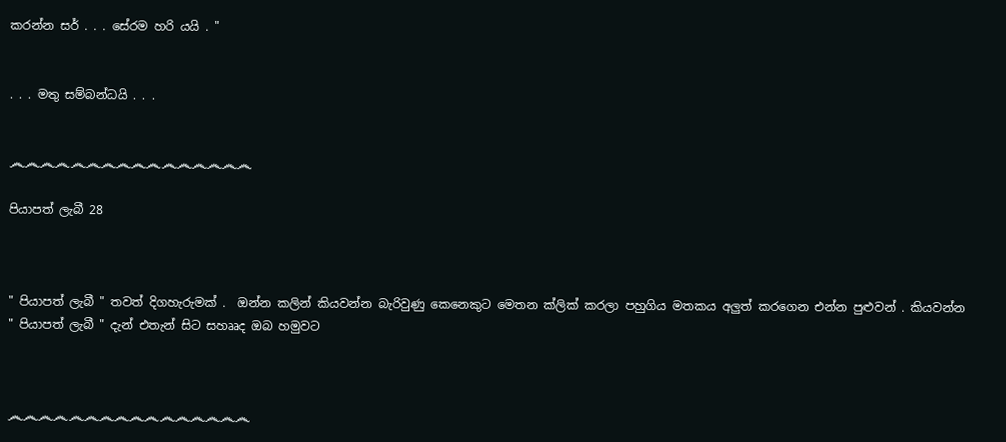කරන්න සර් . . . සේරම හරි යයි . "


. . . මතු සම්බන්ධයි . . .


෴෴෴෴෴෴෴෴෴෴෴෴෴෴෴෴

පියාපත් ලැබී 28



" පියාපත් ලැබී " තවත් දිගහැරුමක් .  ඔන්න කලින් කියවන්න බැරිවුණු කෙනෙකුට මෙතන ක්ලික් කරලා පහුගිය මතකය අලුත් කරගෙන එන්න පුළුවන් . කියවන්න " පියාපත් ලැබී " දැන් එතැන් සිට සහෲද ඔබ හමුවට



෴෴෴෴෴෴෴෴෴෴෴෴෴෴෴෴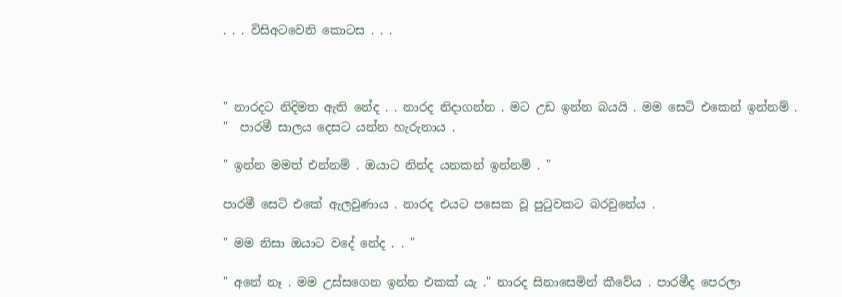. . . විසිඅටවෙනි කොටස . . .



" නාරදට නිදිමත ඇති නේද . . නාරද නිදාගන්න . මට උඩ ඉන්න බයයි . මම සෙටි එකෙන් ඉන්නම් . "  පාරමී සාලය දෙසට යන්න හැරුනාය .

" ඉන්න මමත් එන්නම් . ඔයාට නින්ද යනකන් ඉන්නම් . "

පාරමී සෙටි එකේ ඇලවුණාය . නාරද එයට පසෙක වූ පුටුවකට බරවුනේය .

" මම නිසා ඔයාට වදේ නේද . . "

" අනේ නෑ . මම උස්සගෙන ඉන්න එකක්‍ යැ ." නාරද සිනාසෙමින් කීවේය . පාරමීද පෙරලා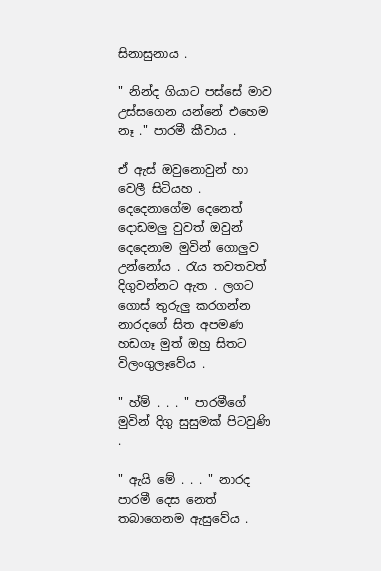සිනාසුනාය .

" නින්ද ගියාට පස්සේ මාව උස්සගෙන යන්නේ එහෙම නෑ ." පාරමී කීවාය .

ඒ ඇස් ඔවුනොවුන් හා වෙලී සිටියහ . දෙදෙනාගේම දෙනෙත් දොඩමලු වුවත් ඔවුන් දෙදෙනාම මුවින් ගොලුව උන්නෝය . රැය තවතවත් දිගුවන්නට ඇත . ලගට ගොස් තුරුලු කරගන්න නාරදගේ සිත අපමණ හඩගෑ මුත් ඔහු සිතට විලංගුලෑවේය .

" හ්ම් . . . " පාරමීගේ මුවින් දිගු සුසුමක් පිටවුණි .

" ඇයි මේ . . . " නාරද පාරමී දෙස නෙත් තබාගෙනම ඇසුවේය .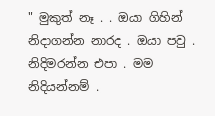" මුකුත් නෑ . . ඔයා ගිහින් නිදාගන්න නාරද . ඔයා පවු . නිදිමරන්න එපා . මම නිදියන්නම් .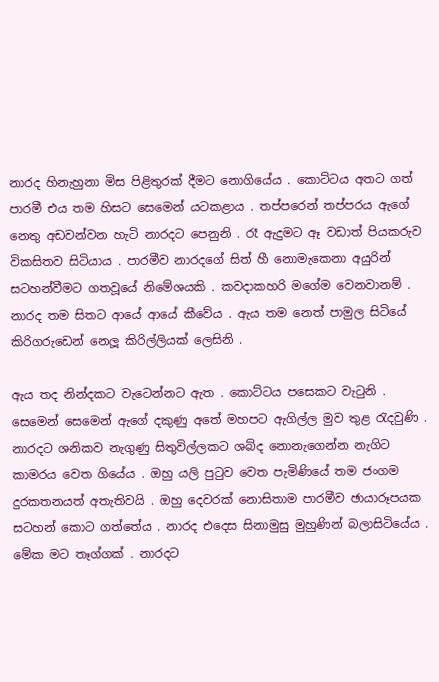නාරද හිනැහුනා මිස පිළිතුරක් දීමට නොගියේය . කොට්ටය අතට ගත් පාරමී එය තම හිසට සෙමෙන් යටකළාය . තප්පරෙන් තප්පරය ඇගේ නෙතු අඩවන්වන හැටි නාරදට පෙනුනි . රෑ ඇදුමට ඈ වඩාත් පියකරුව විකසිතව සිටියාය . පාරමීව නාරදගේ සිත් හී නොමැකෙනා අයුරින් සටහන්වීමට ගතවූයේ නිමේශයකි . කවදාකහරි මගේම වෙනවානම් . නාරද තම සිතට ආයේ ආයේ කීවේය . ඇය තම නෙත් පාමුල සිටියේ කිරිගරුඩෙන් නෙලූ කිරිල්ලියක් ලෙසිනි .

ඇය තද නින්දකට වැටෙන්නට ඇත . කොට්ටය පසෙකට වැටුනි . සෙමෙන් සෙමෙන් ඇගේ දකුණු අතේ මහපට ඇගිල්ල මුව තුළ රැදවුණි . නාරදට ශනිකව නැගුණු සිතුවිල්ලකට ශබ්ද නොනැගෙන්න නැගිට කාමරය වෙත ගියේය . ඔහු යලි පුටුව වෙත පැමිණියේ තම ජංගම දුරකතනයත් අතැතිවයි . ඔහු දෙවරක් නොසිතාම පාරමීව ඡායාරූපයක සටහන් කොට ගත්තේය . නාරද එදෙස සිනාමුසු මුහුණින් බලාසිටියේය . මේක මට තෑග්ගක් . නාරදට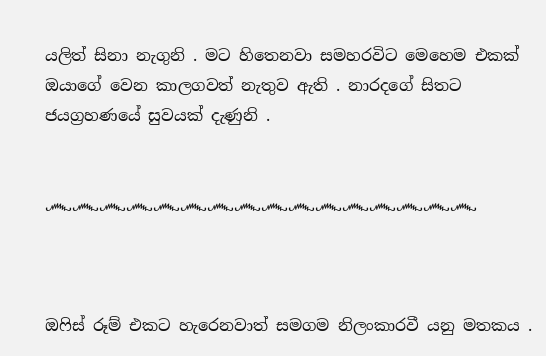යලිත් සිනා නැගුනි . මට හිතෙනවා සමහරවිට මෙහෙම එකක් ඔයාගේ වෙන කාලගවත් නැතුව ඇති . නාරදගේ සිතට ජයග්‍රහණයේ සුවයක් දැණුනි .


෴෴෴෴෴෴෴෴෴෴෴෴෴෴෴෴



ඔෆිස් රූම් එකට හැරෙනවාත් සමගම නිලංකාරවී යනු මතකය .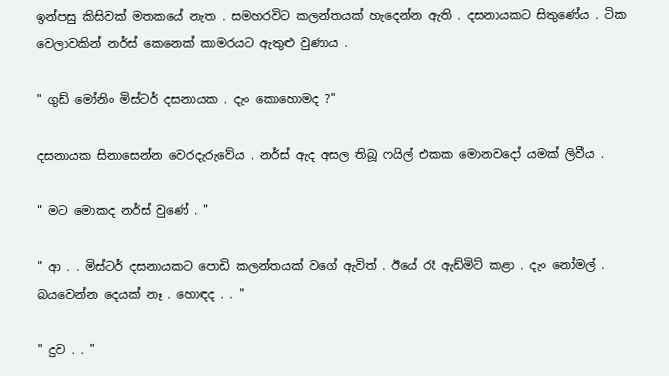ඉන්පසු කිසිවක් මතකයේ නැත . සමහරවිට කලන්තයක් හැදෙන්න ඇති . දසනායකට සිතුණේය . ටික වෙලාවකින් නර්ස් කෙනෙක් කාමරයට ඇතුළු වුණාය .

" ගුඩ් මෝනිං මිස්ටර් දසනායක . දැං කොහොමද ?"

දසනායක සිනාසෙන්න වෙරදැරුවේය . නර්ස් ඇද අසල තිබූ ෆයිල් එකක මොනවදෝ යමක් ලිවීය .

" මට මොකද නර්ස් වුණේ . "

" ආ . . මිස්ටර් දසනායකට පොඩි කලන්තයක් වගේ ඇවිත් . ඊයේ රෑ ඇඩ්මිට් කළා . දැං නෝමල් . බයවෙන්න දෙයක් නෑ . හොඳද . . "

" දුව . . "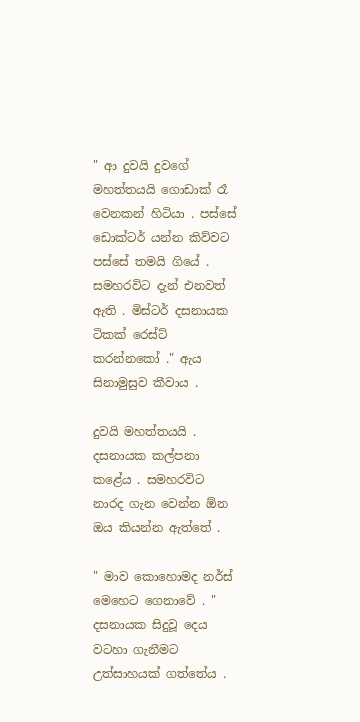" ආ දුවයි දුවගේ මහත්තයයි ගොඩාක් රෑ වෙනකන් හිටියා . පස්සේ ඩොක්ටර් යන්න කිව්වට පස්සේ තමයි ගියේ . සමහරවිට දැන් එනවත් ඇති . මිස්ටර් දසනායක ටිකක් රෙස්ට් කරන්නකෝ ." ඇය සිනාමුසුව කීවාය .

දුවයි මහත්තයයි . දසනායක කල්පනා කළේය . සමහරවිට නාරද ගැන වෙන්න ඕන ඔය කියන්න ඇත්තේ .

" මාව කොහොමද නර්ස් මෙහෙට ගෙනාවේ . " දසනායක සිදුවූ දෙය වටහා ගැනීමට උත්සාහයක් ගත්තේය .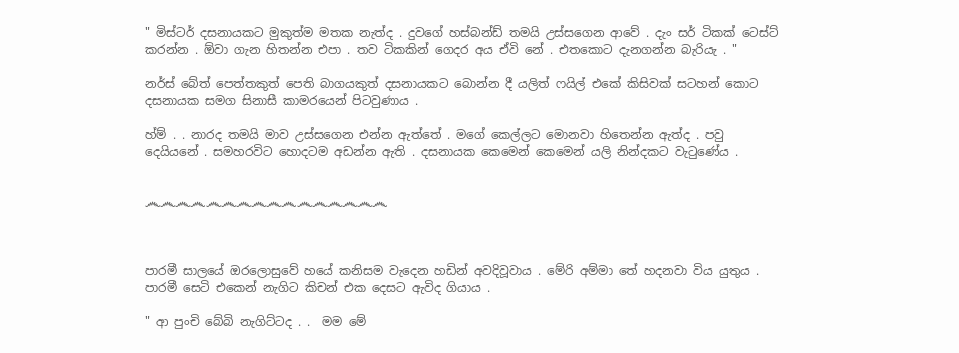" මිස්ටර් දසනායකට මුකුත්ම මතක නැත්ද . දුවගේ හස්බන්ඩ් තමයි උස්සගෙන ආවේ . දැං සර් ටිකක් ටෙස්ට් කරන්න . ඕවා ගැන හිතන්න එපා . තව ටිකකින් ගෙදර අය ඒවි නේ . එතකොට දැනගන්න බැරියැ . "

නර්ස් බේත් පෙත්තකුත් පෙති බාගයකුත් දසනායකට බොන්න දී යලිත් ෆයිල් එකේ කිසිවක් සටහන් කොට දසනායක සමග සිනාසී කාමරයෙන් පිටවුණාය .

හ්ම් . . නාරද තමයි මාව උස්සගෙන එන්න ඇත්තේ . මගේ කෙල්ලට මොනවා හිතෙන්න ඇත්ද . පවු දෙයියනේ . සමහරවිට හොදටම අඩන්න ඇති . දසනායක කෙමෙන් කෙමෙන් යලි නින්දකට වැටුණේය .


෴෴෴෴෴෴෴෴෴෴෴෴෴෴෴෴



පාරමී සාලයේ ඔරලොසුවේ හයේ කනිසම වැදෙන හඩින් අවදිවූවාය . මේරි අම්මා තේ හදනවා විය යුතුය . පාරමී සෙටි එකෙන් නැගිට කිචන් එක දෙසට ඇවිද ගියාය .

" ආ පුංචි බේබි නැගිට්ටද . .  මම මේ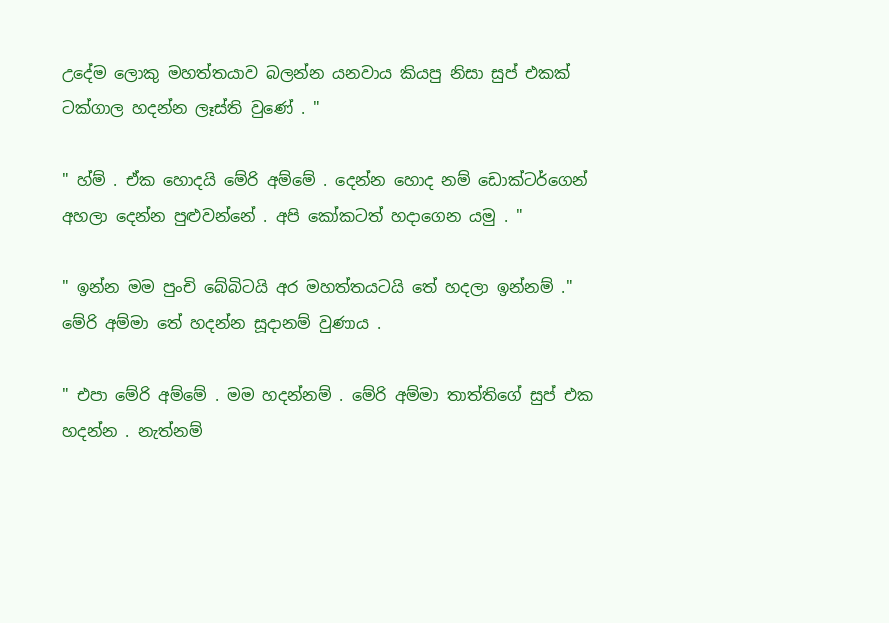උදේම ලොකු මහත්තයාව බලන්න යනවාය කියපු නිසා සුප් එකක් ටක්ගාල හදන්න ලෑස්ති වුණේ . "

" හ්ම් . ඒක හොදයි මේරි අම්මේ . දෙන්න හොද නම් ඩොක්ටර්ගෙන් අහලා දෙන්න පුළුවන්නේ . අපි කෝකටත් හදාගෙන යමු . "

" ඉන්න මම පුංචි බේබිටයි අර මහත්තයටයි තේ හදලා ඉන්නම් ."  මේරි අම්මා තේ හදන්න සූදානම් වුණාය .

" එපා මේරි අම්මේ . මම හදන්නම් . මේරි අම්මා තාත්තිගේ සුප් එක හදන්න . නැත්නම්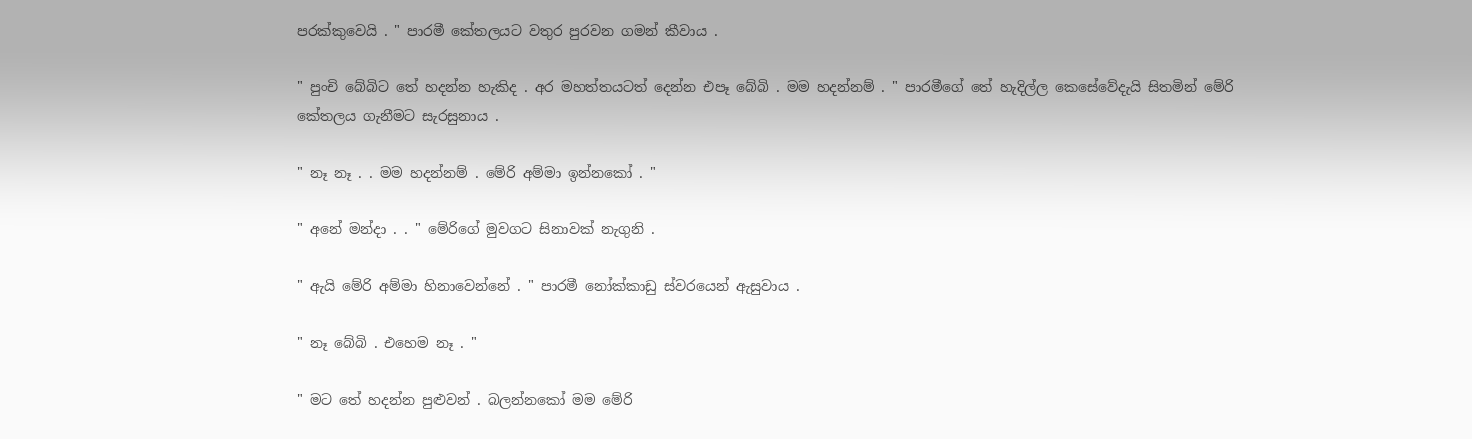පරක්කුවෙයි . " පාරමී කේතලයට වතුර පුරවන ගමන් කීවාය .

" පුංචි බේබිට තේ හදන්න හැකිද . අර මහත්තයටත් දෙන්න එපෑ බේබි . මම හදන්නම් . " පාරමීගේ තේ හැදිල්ල කෙසේවේදැයි සිතමින් මේරි කේතලය ගැනීමට සැරසුනාය .

" නෑ නෑ . . මම හදන්නම් . මේරි අම්මා ඉන්නකෝ . "

" අනේ මන්දා . . " මේරිගේ මුවගට සිනාවක් නැගුනි .

" ඇයි මේරි අම්මා හිනාවෙන්නේ . " පාරමී නෝක්කාඩු ස්වරයෙන් ඇසුවාය .

" නෑ බේබි . එහෙම නෑ . "

" මට තේ හදන්න පුළුවන් . බලන්නකෝ මම මේරි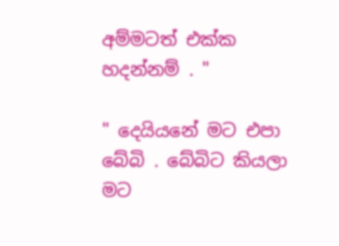අම්මටත් එක්ක හදන්නම් . "

" දෙයියනේ මට එපා බේබි . බේබිට කියලා මට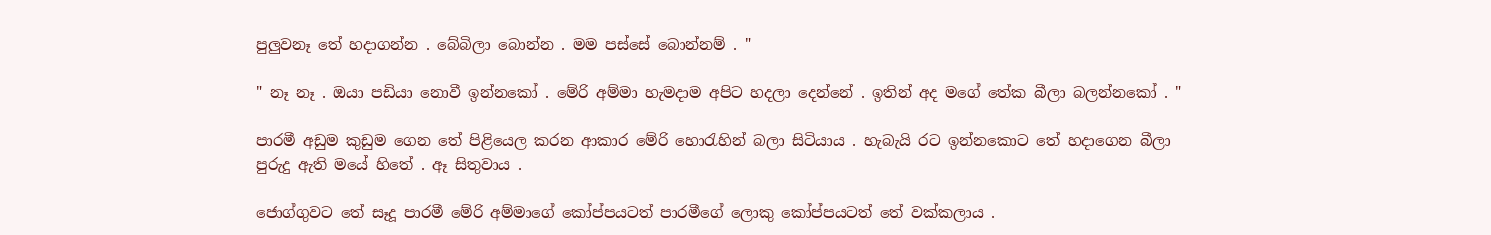පුලුවනෑ තේ හදාගන්න . බේබිලා බොන්න . මම පස්සේ බොන්නම් . "

" නෑ නෑ . ඔයා පඩියා නොවී ඉන්නකෝ . මේරි අම්මා හැමදාම අපිට හදලා දෙන්නේ . ඉතින් අද මගේ තේක බීලා බලන්නකෝ . "

පාරමී අඩුම කුඩුම ගෙන තේ පිළියෙල කරන ආකාර මේරි හොරැහින් බලා සිටියාය . හැබැයි රට ඉන්නකොට තේ හදාගෙන බීලා පුරුදු ඇති මයේ හිතේ . ඈ සිතුවාය .

ජොග්ගුවට තේ සෑදූ පාරමී මේරි අම්මාගේ කෝප්පයටත් පාරමීගේ ලොකු කෝප්පයටත් තේ වක්කලාය .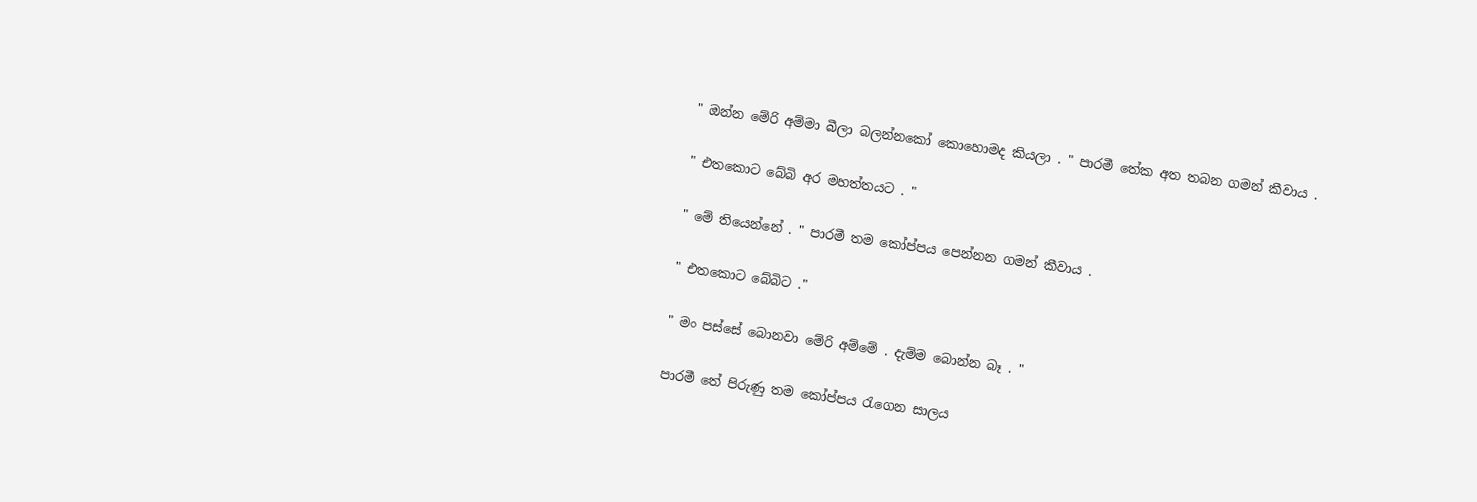" ඔන්න මේරි අම්මා බීලා බලන්නකෝ කොහොමද කියලා . " පාරමී තේක අත තබන ගමන් කීවාය .

" එතකොට බේබි අර මහත්තයට . "

" මේ තියෙන්නේ . " පාරමී තම කෝප්පය පෙන්නන ගමන් කීවාය .

" එතකොට බේබිට ."

" මං පස්සේ බොනවා මේරි අම්මේ . දැම්ම බොන්න බෑ . "

පාරමී තේ පිරුණු තම කෝප්පය රැගෙන සාලය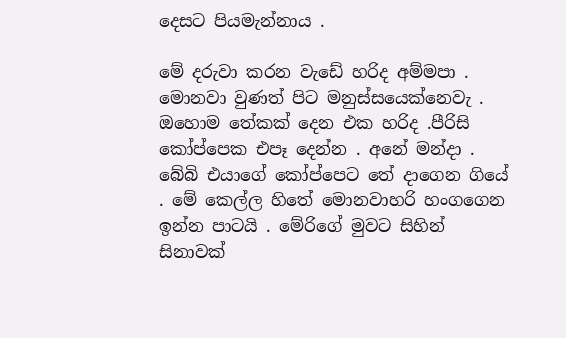දෙසට පියමැන්නාය .

මේ දරුවා කරන වැඩේ හරිද අම්මපා . මොනවා වුණත් පිට මනුස්සයෙක්නෙවැ . ඔහොම තේකක් දෙන එක හරිද .පීරිසි කෝප්පෙක එපෑ දෙන්න . අනේ මන්දා . බේබි එයාගේ කෝප්පෙට තේ දාගෙන ගියේ . මේ කෙල්ල හිතේ මොනවාහරි හංගගෙන ඉන්න පාටයි . මේරිගේ මුවට සිහින් සිනාවක්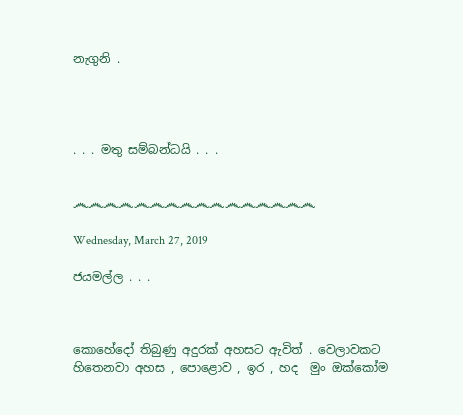නැගුනි .




. . . මතු සම්බන්ධයි . . .


෴෴෴෴෴෴෴෴෴෴෴෴෴෴෴෴

Wednesday, March 27, 2019

ජයමල්ල . . .



කොහේදෝ තිබුණු අදුරක් අහසට ඇවිත් . වෙලාවකට හිතෙනවා අහස , පොළොව , ඉර , හද  මුං ඔක්කෝම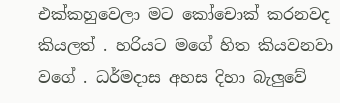එක්කහුවෙලා මට කෝචොක් කරනවද කියලත් . හරියට මගේ හිත කියවනවා වගේ . ධර්මදාස අහස දිහා බැලුවේ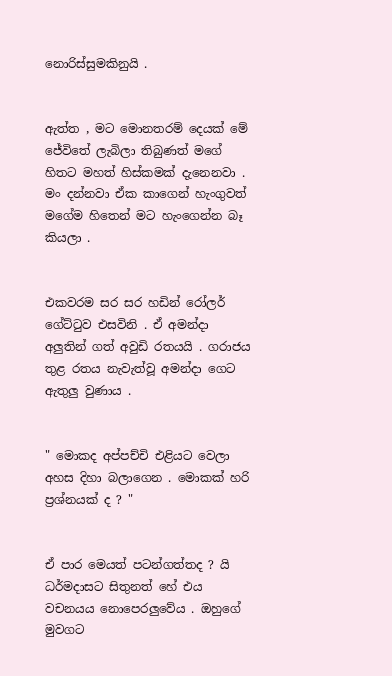නොරිස්සුමකිනුයි .


ඇත්ත , මට මොනතරම් දෙයක් මේ ජේවිතේ ලැබිලා තිබුණත් මගේ හිතට මහත් හිස්කමක් දැනෙනවා . මං දන්නවා ඒක කාගෙන් හැංගුවත් මගේම හිතෙන් මට හැංගෙන්න බෑ කියලා .


එකවරම සර සර හඩින් රෝලර් ගේට්ටුව එසවිනි . ඒ අමන්දා අලුතින් ගත් අවුඩි රතයයි . ගරාජය තුළ රතය නැවැත්වූ අමන්දා ගෙට ඇතුලු වුණාය .


" මොකද අප්පච්චි එළියට වෙලා අහස දිහා බලාගෙන . මොකක් හරි ප්‍රශ්නයක් ද ? "


ඒ පාර මෙයත් පටන්ගත්තද ? යි ධර්මදාසට සිතුනත් හේ එය වචනයය නොපෙරලුවේය . ඔහුගේ මුවගට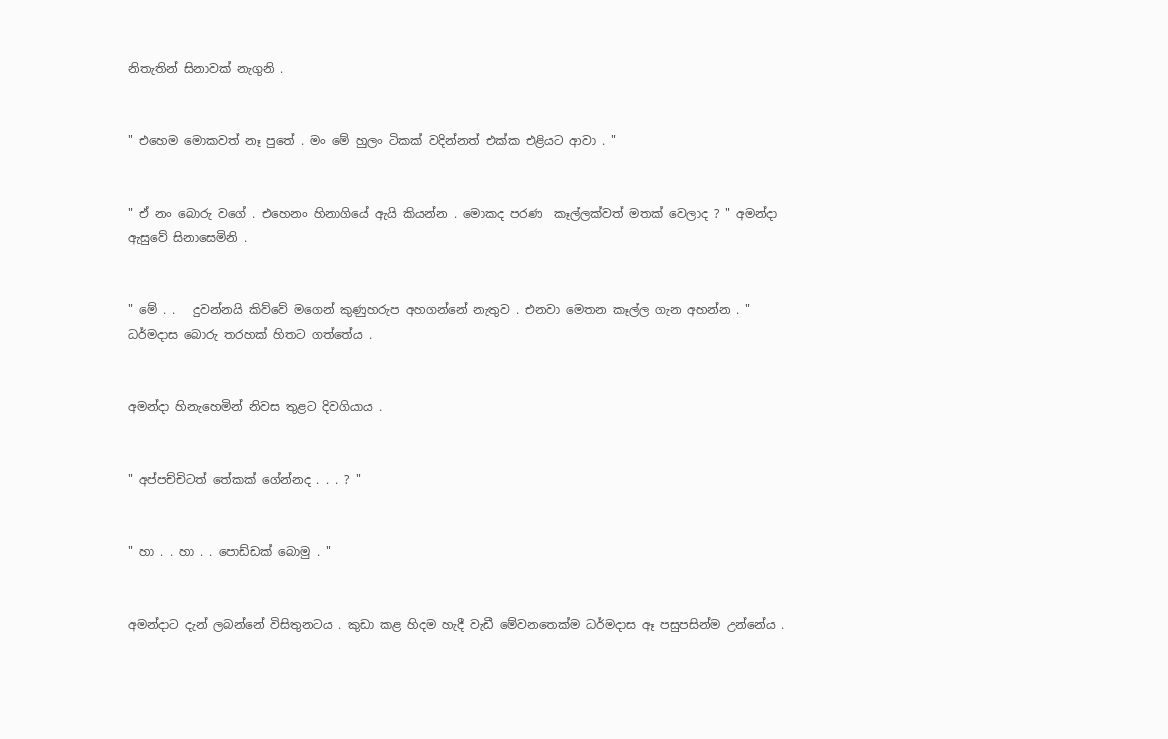නිතැතින් සිනාවක් නැගුනි .


" එහෙම මොකවත් නෑ පුතේ . මං මේ හුලං ටිකක් වදින්නත් එක්ක එළියට ආවා . "


" ඒ නං බොරු වගේ . එහෙනං හිනාගියේ ඇයි කියන්න . මොකද පරණ  කෑල්ලක්වත් මතක් වෙලාද ? " අමන්දා ඇසුවේ සිනාසෙමිනි .


" මේ . .   දුවන්නයි කිව්වේ මගෙන් කුණුහරුප අහගන්නේ නැතුව . එනවා මෙතන කෑල්ල ගැන අහන්න . "  ධර්මදාස බොරු තරහක් හිතට ගත්තේය .


අමන්දා හිනැහෙමින් නිවස තුළට දිවගියාය .


" අප්පච්චිටත් තේකක් ගේන්නද . . . ? "


" හා . . හා . . පොඩ්ඩක් බොමු . "


අමන්දාට දැන් ලබන්නේ විසිතුනටය . කුඩා කළ හිදම හැදී වැඩී මේවනතෙක්ම ධර්මදාස ඈ පසුපසින්ම උන්නේය .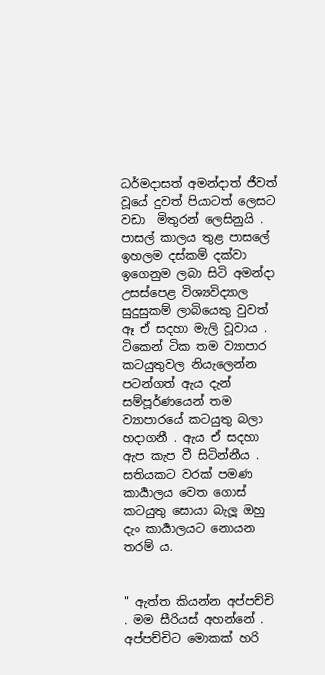ධර්මදාසත් අමන්දාත් ජීවත් වූයේ දුවත් පියාටත් ලෙසට වඩා  මිතුරන් ලෙසිනුයි . පාසල් කාලය තුළ පාසලේ ඉහලම දස්කම් දක්වා ඉගෙනුම ලබා සිටි අමන්දා උසස්පෙළ විශ්‍යවිද්‍යාල සුදුසුකම් ලාබියෙකු වුවත් ඈ ඒ සදහා මැලි වූවාය . ටිකෙන් ටික තම ව්‍යාපාර කටයුතුවල නියැලෙන්න පටන්ගත් ඇය දැන් සම්පූර්ණයෙන් තම ව්‍යාපාරයේ කටයුතු බලා හදාගනී . ඇය ඒ සදහා ඇප කැප වී සිටින්නීය . සතියකට වරක් පමණ කාර්‍යාලය වෙත ගොස් කටයුතු සොයා බැලූ ඔහු දැං කාර්‍යාලයට නොයන තරම්‍ ය.


" ඇත්ත කියන්න අප්පච්චි . මම සීරියස් අහන්නේ . අප්පච්චිට මොකක් හරි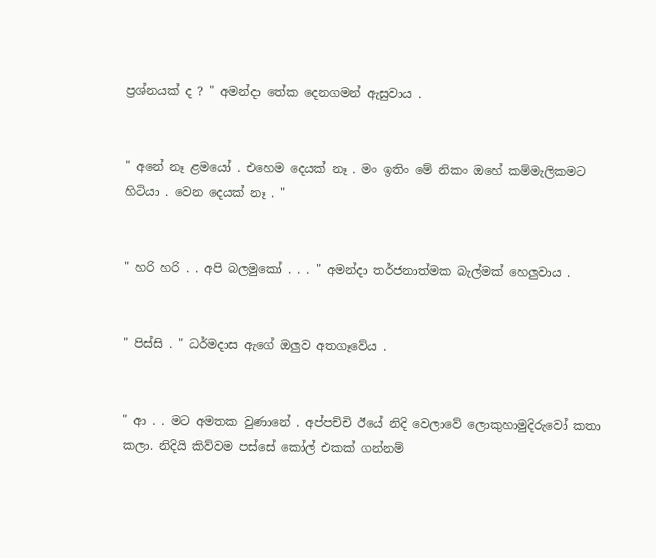ප්‍රශ්නයක් ද ? " අමන්දා තේක දෙනගමන් ඇසුවාය .


" අනේ නෑ ළමයෝ . එහෙම දෙයක් නෑ . මං ඉතිං මේ නිකං ඔහේ කම්මැලිකමට හිටියා . වෙන දෙයක් නෑ . "


" හරි හරි . . අපි බලමුකෝ . . . " අමන්දා තර්ජනාත්මක බැල්මක් හෙලුවාය .


" පිස්සි . " ධර්මදාස ඇගේ ඔලුව අතගෑවේය .


" ආ . . මට අමතක වුණානේ . අප්පච්චි ඊයේ නිදි වෙලාවේ ලොකුහාමුදිරුවෝ කතා කලා. නිදියි කිව්වම පස්සේ කෝල් එකක් ගන්නම්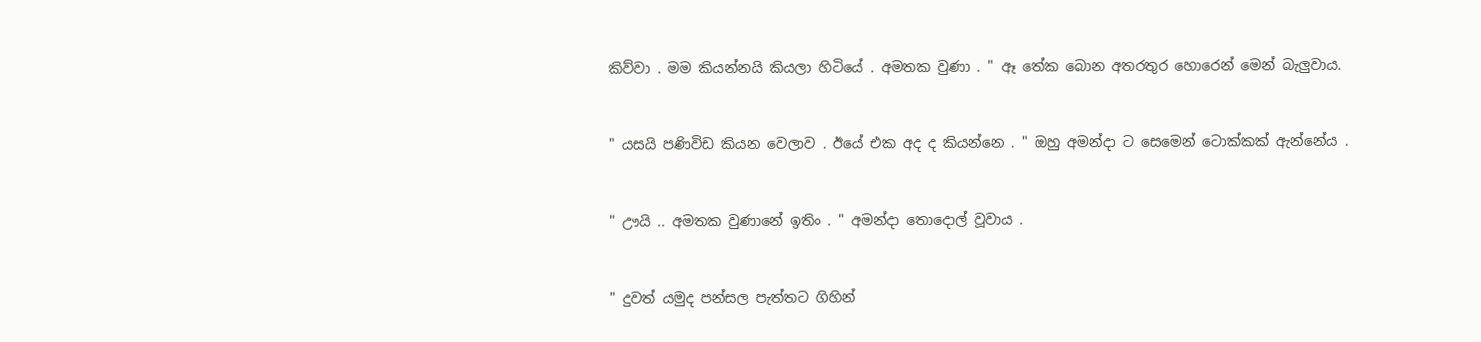කිව්වා . මම කියන්නයි කියලා හිටියේ . අමතක වුණා . " ඈ තේක බොන අතරතුර හොරෙන් මෙන් බැලුවාය.


" යසයි පණිවිඩ කියන වෙලාව . ඊයේ එක අද ද කියන්නෙ . " ඔහු අමන්දා ට සෙමෙන් ටොක්කක් ඇන්නේය .


" ඌයි .. අමතක වුණානේ ඉතිං . " අමන්දා තොදොල් වූවාය .


" දුවත් යමුද පන්සල පැත්තට ගිහින්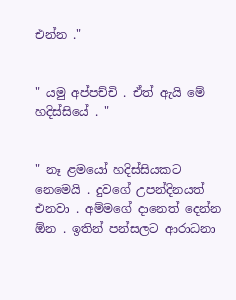එන්න ."


" යමු අප්පච්චි . ඒත් ඇයි මේ හදිස්සියේ . "


" නෑ ළමයෝ හදිස්සියකට නෙමෙයි . දුවගේ උපන්දිනයත් එනවා . අම්මගේ දානෙත් දෙන්න ඕන . ඉතින් පන්සලට ආරාධනා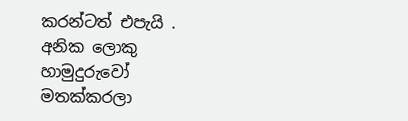කරන්ටත් එපැයි . අනික ලොකු හාමුදුරුවෝ මතක්කරලා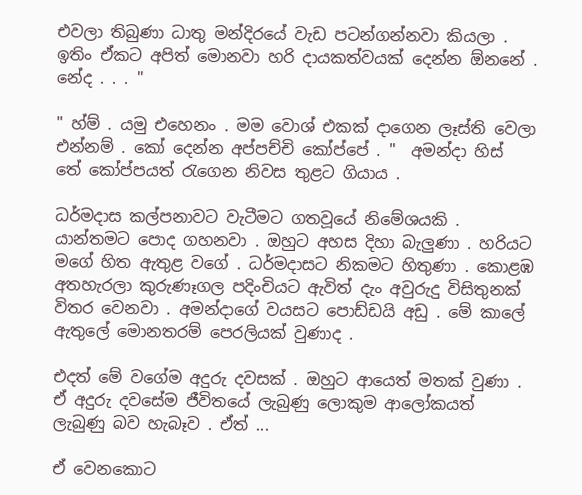එවලා තිබුණා ධාතු මන්දිරයේ වැඩ පටන්ගන්නවා කියලා . ඉතිං ඒකට අපිත් මොනවා හරි දායකත්වයක් දෙන්න ඕනනේ . නේද . . . "

" හ්ම් . යමු එහෙනං . මම වොශ් එකක් දාගෙන ලෑස්ති වෙලා එන්නම් . කෝ දෙන්න අප්පච්චි කෝප්පේ . "  අමන්දා හිස් තේ කෝප්පයත් රැගෙන නිවස තුළට ගියාය .

ධර්මදාස කල්පනාවට වැටීමට ගතවූයේ නිමේශයකි . යාන්තමට පොද ගහනවා . ඔහුට අහස දිහා බැලුණා . හරියට මගේ හිත ඇතුළ වගේ . ධර්මදාසට නිකමට හිතුණා . කොළඹ අතහැරලා කුරුණෑගල පදිංචියට ඇවිත් දැං අවුරුදු විසිතුනක් විතර වෙනවා . අමන්දාගේ වයසට පොඩ්ඩයි අඩු . මේ කාලේ ඇතුලේ මොනතරම් පෙරලියක් වුණාද .

එදත් මේ වගේම අදුරු දවසක් . ඔහුට ආයෙත් මතක් වුණා . ඒ අදුරු දවසේම ජීවිතයේ ලැබුණු ලොකුම ආලෝකයත් ලැබුණු බව හැබෑව . ඒත් ...

ඒ වෙනකොට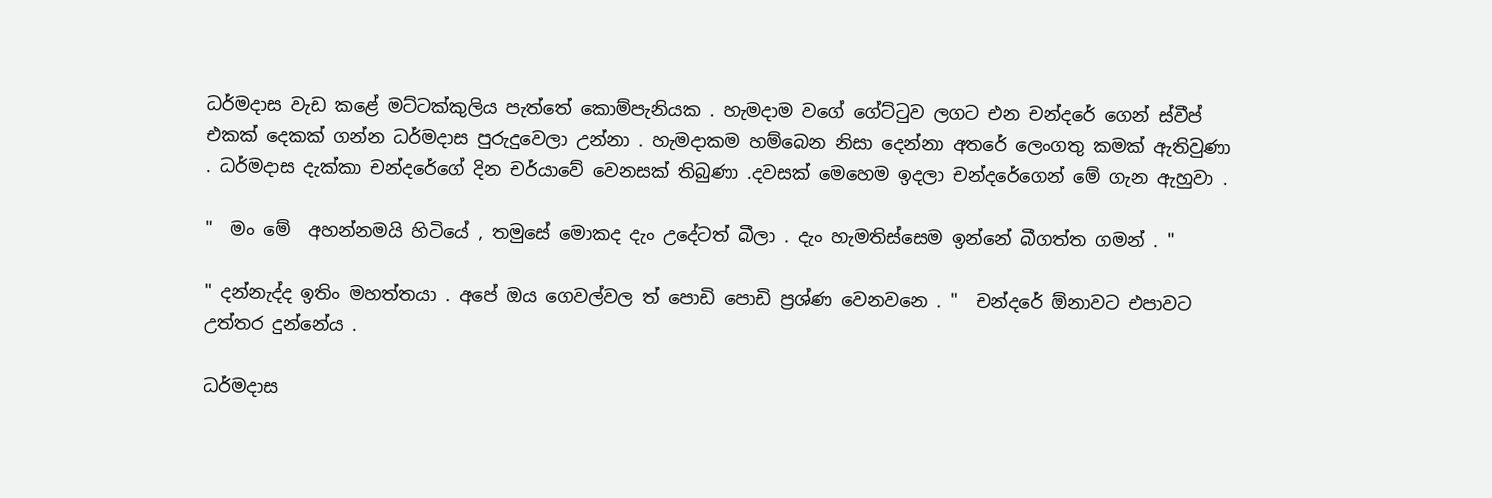ධර්මදාස වැඩ කළේ මට්ටක්කුලිය පැත්තේ කොම්පැනියක . හැමදාම වගේ ගේට්ටුව ලගට එන චන්දරේ ගෙන් ස්වීප් එකක් දෙකක් ගන්න ධර්මදාස පුරුදුවෙලා උන්නා . හැමදාකම හම්බෙන නිසා දෙන්නා අතරේ ලෙංගතු කමක් ඇතිවුණා . ධර්මදාස දැක්කා චන්දරේගේ දින චර්යාවේ වෙනසක් තිබුණා .දවසක් මෙහෙම ඉදලා චන්දරේගෙන් මේ ගැන ඇහුවා .

"  මං මේ  අහන්නමයි හිටියේ , තමුසේ මොකද දැං උදේටත් බීලා . දැං හැමතිස්සෙම ඉන්නේ බීගත්ත ගමන් . "

" දන්නැද්ද ඉතිං මහත්තයා . අපේ ඔය ගෙවල්වල ත් පොඩි පොඩි ප්‍රශ්ණ වෙනවනෙ . "  චන්දරේ ඕනාවට එපාවට උත්තර දුන්නේය .

ධර්මදාස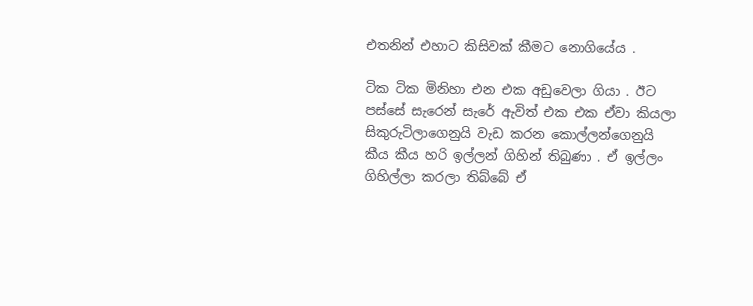එතනින් එහාට කිසිවක් කීමට නොගියේය .

ටික ටික මිනිහා එන එක අඩුවෙලා ගියා . ඊට පස්සේ සැරෙන් සැරේ ඇවිත් එක එක ඒවා කියලා සිකුරුටිලාගෙනුයි වැඩ කරන කොල්ලන්ගෙනුයි කීය කීය හරි ඉල්ලන් ගිහින් තිබුණා . ඒ ඉල්ලං ගිහිල්ලා කරලා තිබ්බේ ඒ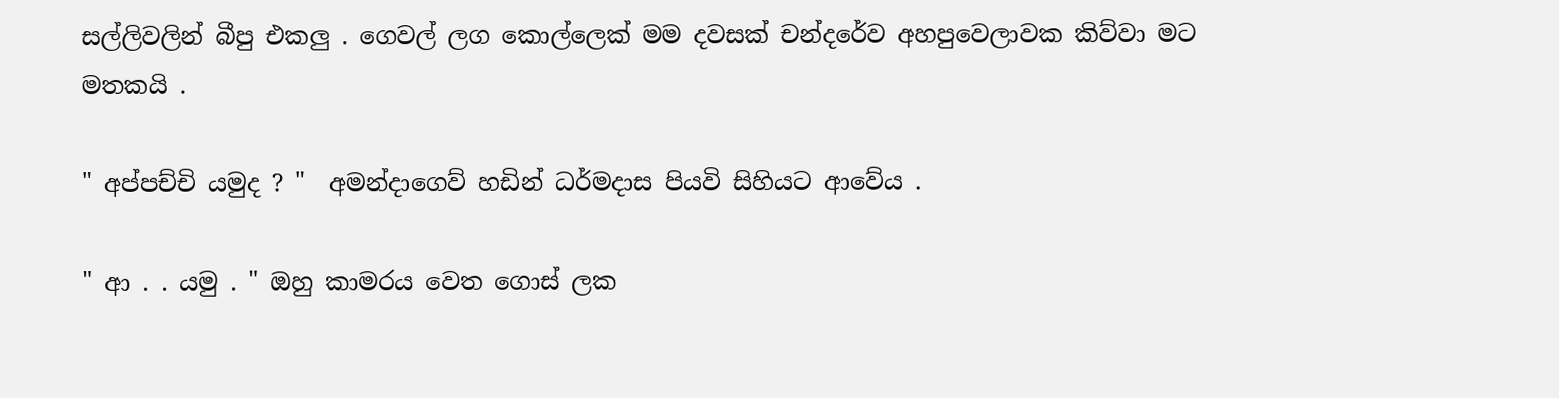සල්ලිවලින් බීපු එකලු . ගෙවල් ලග කොල්ලෙක් මම දවසක් චන්දරේව අහපුවෙලාවක කිව්වා මට මතකයි .

" අප්පච්චි යමුද ? "  අමන්දාගෙව් හඩින් ධර්මදාස පියවි සිහියට ආවේය .

" ආ . . යමු . " ඔහු කාමරය වෙත ගොස් ලක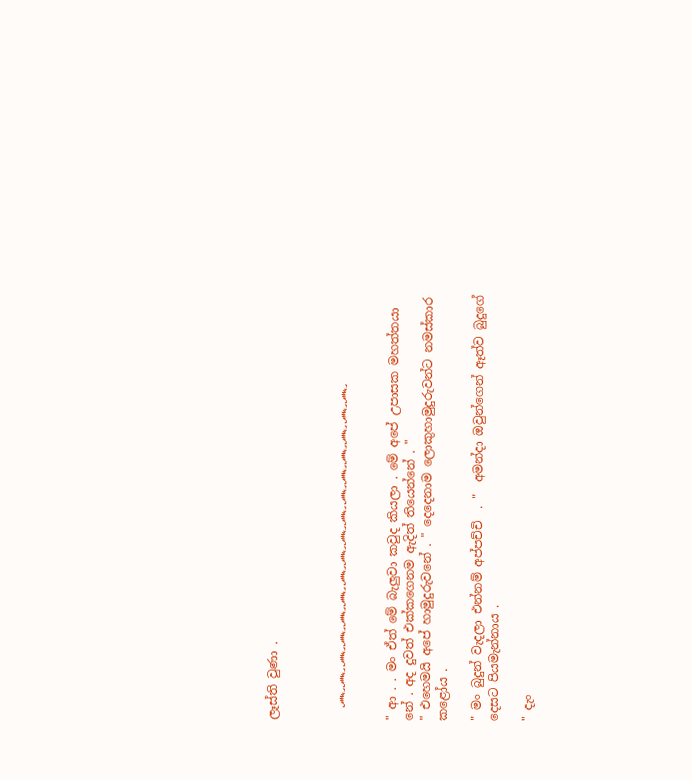ලෑස්ති වුණා .



  ෴෴෴෴෴෴෴෴෴෴෴෴෴෴෴෴


" ආ . . මං ඒත් මේ බැලුවා කවුද කියලා . මේ අපේ උපාසක මහත්තයා නේ . අද දුවත් එක්කගෙනම ඇදිත් තියෙන්නේ . "
" එහෙමයි අපේ හාමුදුරුවනේ . " දෙදෙනාම ලොකුහාමුදුරුවන්ට නමස්කාර කළෝය .

" මං බුදුන් වැදලා එන්නම් අප්පච්චි  . "  අමන්දා ඔවුන්ගෙන් ඈත්ව බුදුගේ දෙසට පියමැන්නාය .

" දැං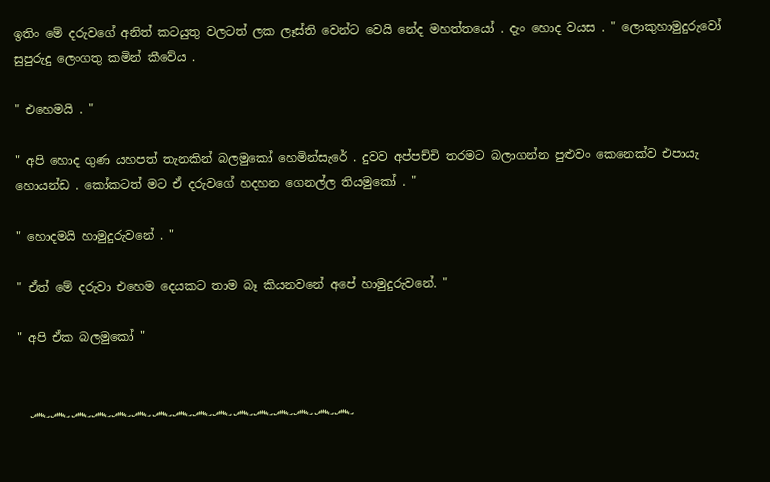ඉතිං මේ දරුවගේ අනිත් කටයුතු වලටත් ලක ලෑස්ති වෙන්ට වෙයි නේද මහත්තයෝ . දැං හොද වයස . " ලොකුහාමුදුරුවෝ  සුපුරුදු ලෙංගතු කමින් කීවේය .

" එහෙමයි . "

" අපි හොද ගුණ යහපත් තැනකින් බලමුකෝ හෙමින්සැරේ . දුවව අප්පච්චි තරමට බලාගන්න පුළුවං කෙනෙක්ව එපායැ හොයන්ඩ . කෝකටත් මට ඒ දරුවගේ හදහන ගෙනල්ල තියමුකෝ . "

" හොදමයි හාමුදුරුවනේ . "

" ඒත් මේ දරුවා එහෙම දෙයකට තාම බෑ කියනවනේ අපේ හාමුදුරුවනේ. "

" අපි ඒක බලමුකෝ "


  ෴෴෴෴෴෴෴෴෴෴෴෴෴෴෴෴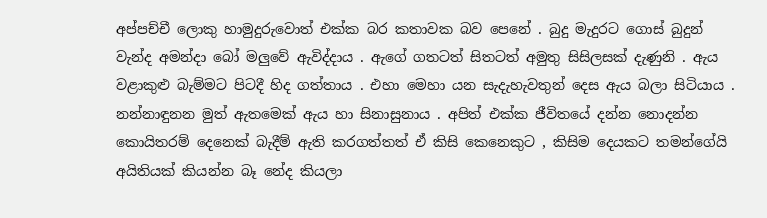අප්පච්චී ලොකු හාමුදුරුවොත් එක්ක බර කතාවක බව පෙනේ . බුදු මැදුරට ගොස් බුදුන් වැන්ද අමන්දා බෝ මලුවේ ඇවිද්දාය . ඇගේ ගතටත් සිතටත් අමුතු සිසිලසක් දැණුනි . ඇය වළාකුළු බැම්මට පිටදී හිද ගත්තාය . එහා මෙහා යන සැදැහැවතුන් දෙස ඇය බලා සිටියාය . නන්නාඳුනන මුත් ඇතමෙක් ඇය හා සිනාසුනාය . අපිත් එක්ක ජීවිතයේ දන්න නොදන්න කොයිතරම් දෙනෙක් බැදීම් ඇති කරගත්තත් ඒ කිසි කෙනෙකුට , කිසිම දෙයකට තමන්ගේයි අයිතියක් කියන්න බෑ නේද කියලා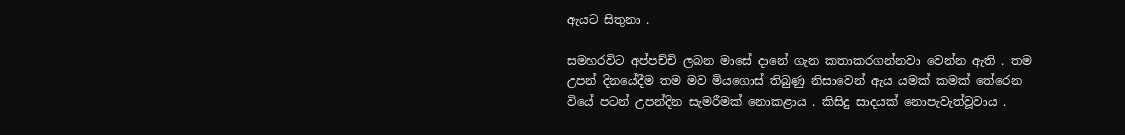ඇයට සිතුනා .

සමහරවිට අප්පච්චි ලබන මාසේ දානේ ගැන කතාකරගන්නවා වෙන්න ඇති . තම උපන් දිනයේදීම තම මව මියගොස් තිබුණු නිසාවෙන් ඇය යමක් කමක් තේරෙන වියේ පටන් උපන්දින සැමරීමක් නොකළාය . කිසිදු සාදයක් නොපැවැත්වූවාය .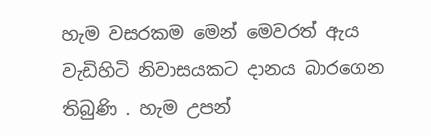හැම වසරකම මෙන් මෙවරත් ඇය වැඩිහිටි නිවාසයකට දානය බාරගෙන තිබුණි . හැම උපන්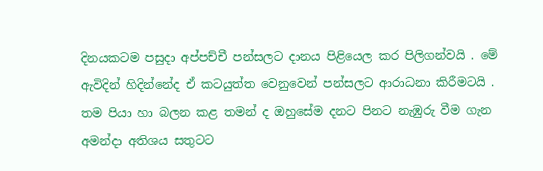දිනයකටම පසුදා අප්පච්චී පන්සලට දානය පිළියෙල කර පිලිගන්වයි . මේ ඇවිදින් හිදින්නේද ඒ කටයුත්ත වෙනුවෙන් පන්සලට ආරාධනා කිරීමටයි . තම පියා හා බලන කළ තමන් ද ඔහුසේම දනට පිනට නැඹුරු වීම ගැන අමන්දා අතිශය සතුටට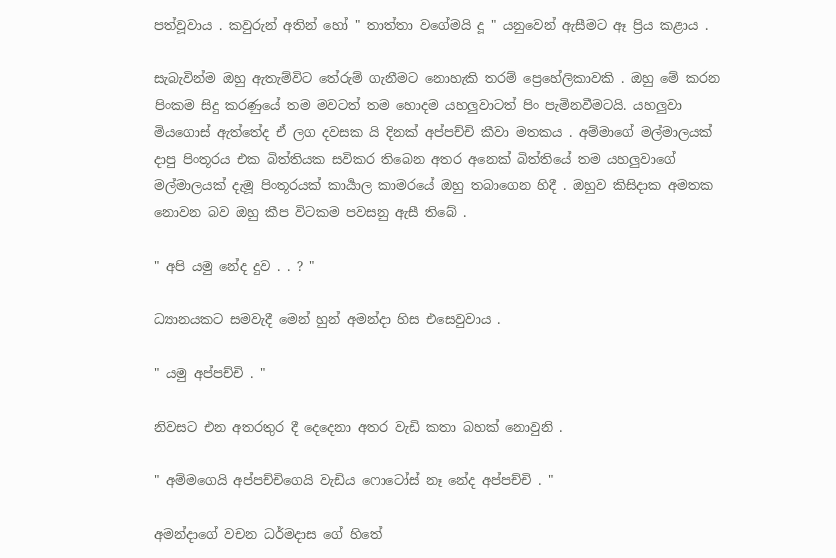පත්වූවාය . කවුරුන් අතින් හෝ " තාත්තා වගේමයි දූ " යනුවෙන් ඇසීමට ඈ ප්‍රිය කළාය .

සැබැවින්ම ඔහු ඇතැම්විට තේරුම් ගැනීමට නොහැකි තරම් ප්‍රෙහේලිකාවකි . ඔහු මේ කරන පිංකම සිදු කරණුයේ තම මවටත් තම හොදම යහලුවාටත් පිං පැමිනවීමටයි. යහලුවා මියගොස් ඇත්තේද ඒ ලග දවසක යි දිනක් අප්පච්චි කීවා මතකය . අම්මාගේ මල්මාලයක් දාපු පිංතූරය එක බිත්තියක සවිකර තිබෙන අතර අනෙක් බිත්තියේ තම යහලුවාගේ මල්මාලයක් දැමූ පිංතූරයක් කාර්‍යාල කාමරයේ ඔහු තබාගෙන හිදී . ඔහුව කිසිදාක අමතක නොවන බව ඔහු කීප විටකම පවසනු ඇසී තිබේ .

" අපි යමු නේද දුව . . ? "

ධ්‍යානයකට සමවැදී මෙන් හුන් අමන්දා හිස එසෙවුවාය .

" යමු අප්පච්චි . "

නිවසට එන අතරතුර දී දෙදෙනා අතර වැඩි කතා බහක් නොවුනි .

" අම්මගෙයි අප්පච්චිගෙයි වැඩිය ෆොටෝස් නෑ නේද අප්පච්චි . "

අමන්දාගේ වචන ධර්මදාස ගේ හිතේ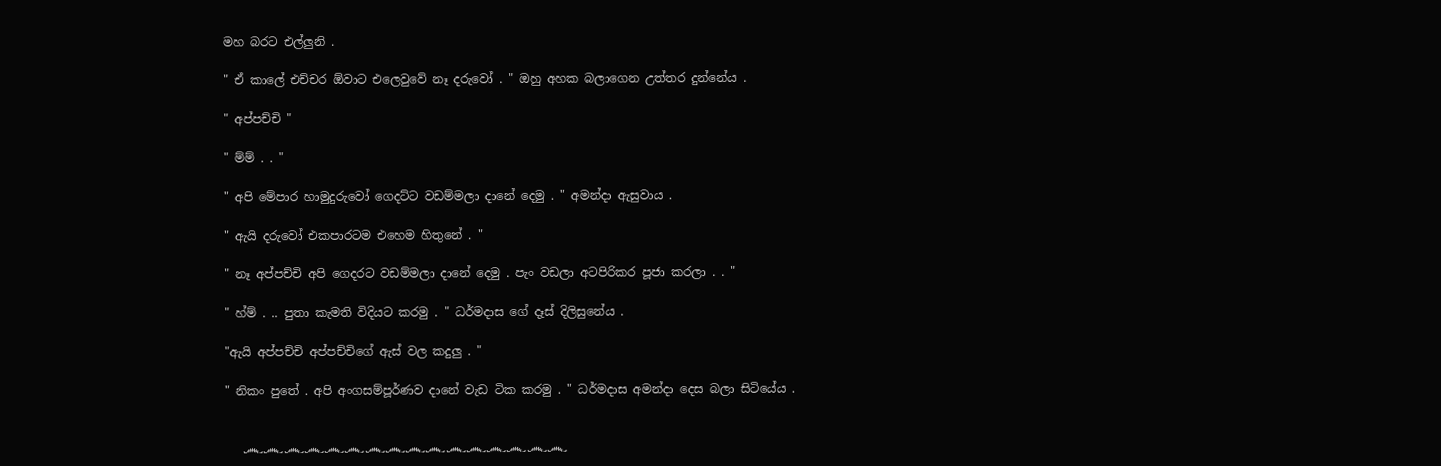මහ බරට එල්ලුනි .

" ඒ කාලේ එච්චර ඕවාට එලෙවුවේ නෑ දරුවෝ . " ඔහු අහක බලාගෙන උත්තර දුන්නේය .

" අප්පච්චි "

" ම්ම් . . "

" අපි මේපාර හාමුදුරුවෝ ගෙදට්ට වඩම්මලා දානේ දෙමු . " අමන්දා ඇසුවාය .

" ඇයි දරුවෝ එකපාරටම එහෙම හිතුනේ . "

" නෑ අප්පච්චි අපි ගෙදරට වඩම්මලා දානේ දෙමු . පැං වඩලා අටපිරිකර පූජා කරලා . . "

" හ්ම් . .. පුතා කැමති විදියට කරමු . " ධර්මදාස ගේ දෑස් දිලිසුනේය .

"ඇයි අප්පච්චි අප්පච්චිගේ ඇස් වල කදුලු . "

" නිකං පුතේ . අපි අංගසම්පූර්ණව දානේ වැඩ ටික කරමු . " ධර්මදාස අමන්දා දෙස බලා සිටියේය .


   ෴෴෴෴෴෴෴෴෴෴෴෴෴෴෴෴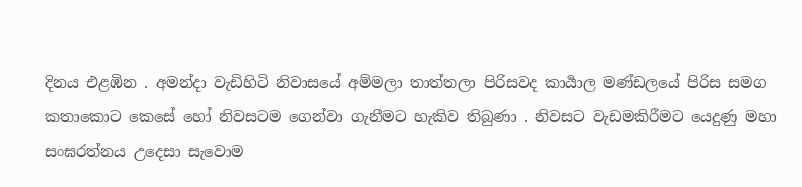දිනය එළඹින . අමන්දා වැඩිහිටි නිවාසයේ අම්මලා තාත්තලා පිරිසවද කාර්‍යාල මණ්ඩලයේ පිරිස සමග කතාකොට කෙසේ හෝ නිවසටම ගෙන්වා ගැනීමට හැකිව තිබුණා . නිවසට වැඩමකිරීමට යෙදුණු මහා සංඝරත්නය උදෙසා සැවොම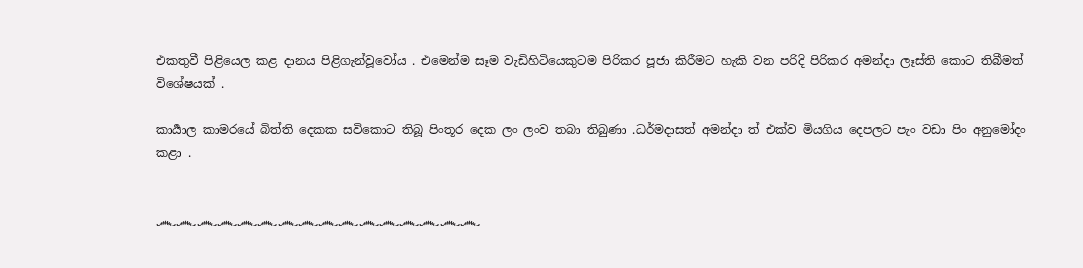එකතුවී පිළියෙල කළ දානය පිළිගැන්වූවෝය . එමෙන්ම සෑම වැඩිහිටියෙකුටම පිරිකර පූජා කිරීමට හැකි වන පරිදි පිරිකර අමන්දා ලෑස්ති කොට තිබීමත් විශේෂයක් .

කාර්‍යාල කාමරයේ බිත්ති දෙකක සවිකොට තිබූ පිංතූර දෙක ලං ලංව තබා තිබුණා .ධර්මදාසත් අමන්දා ත් එක්ව මියගිය දෙපලට පැං වඩා පිං අනුමෝදං කළා .


෴෴෴෴෴෴෴෴෴෴෴෴෴෴෴෴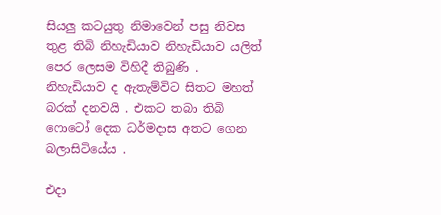සියලු කටයුතු නිමාවෙන් පසු නිවස තුළ තිබි නිහැඩියාව නිහැඩියාව යලිත් පෙර ලෙසම විහිදී තිබුණි . නිහැඩියාව ද ඇතැම්විට සිතට මහත් බරක් දනවයි . එකට තබා තිබි ෆොටෝ දෙක ධර්මදාස අතට ගෙන බලාසිටියේය .

එදා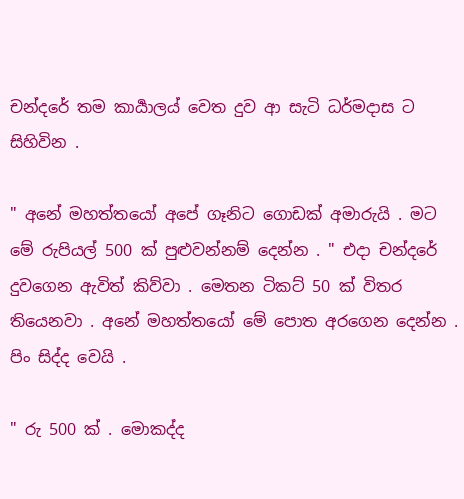චන්දරේ තම කාර්‍යාලය් වෙත දුව ආ සැටි ධර්මදාස ට සිහිවින .

" අනේ මහත්තයෝ අපේ ගෑනිට ගොඩක් අමාරුයි . මට මේ රුපියල් 500 ක් පුළුවන්නම් දෙන්න . " එදා චන්දරේ දුවගෙන ඇවිත් කිව්වා . මෙතන ටිකට් 50 ක් විතර තියෙනවා . අනේ මහත්තයෝ මේ පොත අරගෙන දෙන්න . පිං සිද්ද වෙයි .

" රු 500 ක් . මොකද්ද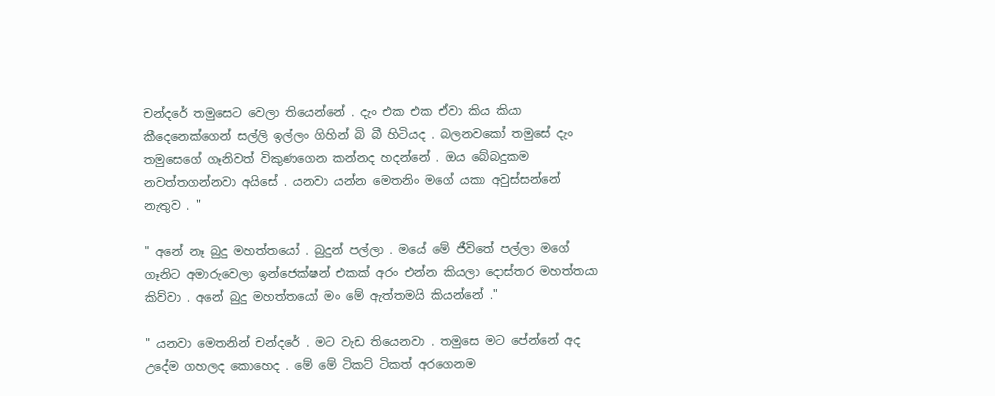චන්දරේ තමුසෙට වෙලා තියෙන්නේ . දැං එක එක ඒවා කිය කියා කීදෙනෙක්ගෙන් සල්ලි ඉල්ලං ගිහින් බි බී හිටියද . බලනවකෝ තමුසේ දැං තමුසෙගේ ගෑනිවත් විකුණගෙන කන්නද හදන්නේ . ඔය බේබදුකම නවත්තගන්නවා අයිසේ . යනවා යන්න මෙතනිං මගේ යකා අවුස්සන්නේ නැතුව . "

" අනේ නෑ බුදු මහත්තයෝ . බුදුන් පල්ලා . මයේ මේ ජීවිතේ පල්ලා මගේ ගෑනිට අමාරුවෙලා ඉන්ජෙක්ෂන් එකක් අරං එන්න කියලා දොස්තර මහත්තයා කිව්වා . අනේ බුදු මහත්තයෝ මං මේ ඇත්තමයි කියන්නේ ."

" යනවා මෙතනින් චන්දරේ . මට වැඩ තියෙනවා . තමුසෙ මට පේන්නේ අද උදේම ගහලද කොහෙද . මේ මේ ටිකට් ටිකත් අරගෙනම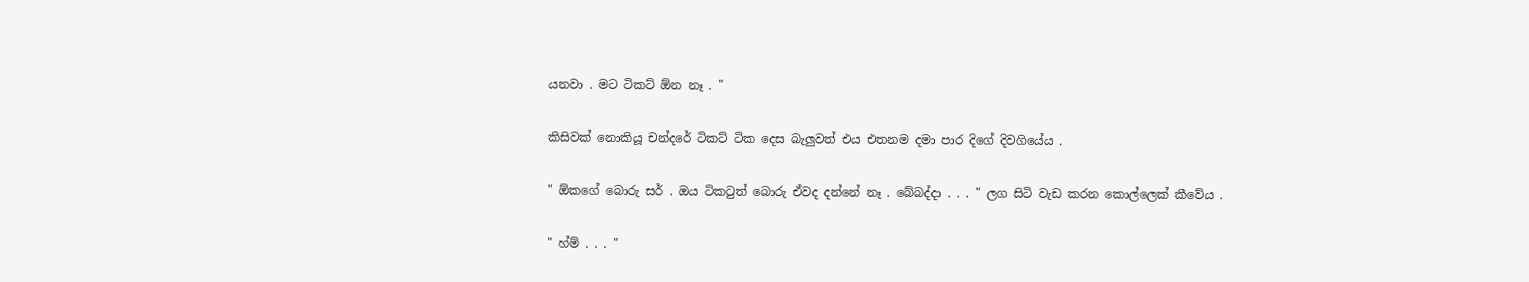යනවා . මට ටිකට් ඕන නෑ . "

කිසිවක් නොකියූ චන්දරේ ටිකට් ටික දෙස බැලුවත් එය එතනම දමා පාර දිගේ දිවගියේය .

" ඕකගේ බොරු සර් . ඔය ටිකටුත් බොරු ඒවද දන්නේ නෑ . බේබද්දා . . . " ලග සිටි වැඩ කරන කොල්ලෙක් කීවේය .

" හ්ම් . . . "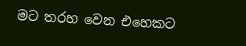මට තරහ වෙන එහෙකට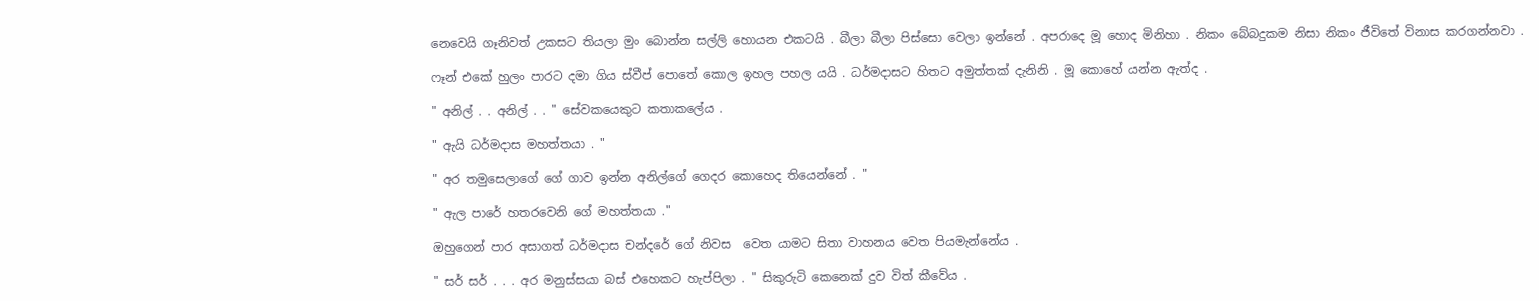නෙවෙයි ගෑනිවත් උකසට තියලා මුං බොන්න සල්ලි හොයන එකටයි . බීලා බීලා පිස්සො වෙලා ඉන්නේ . අපරාදෙ මූ හොද මිනිහා . නිකං බේබදුකම නිසා නිකං ජීවිතේ විනාස කරගන්නවා .

ෆෑන් එකේ හුලං පාරට දමා ගිය ස්වීප් පොතේ කොල ඉහල පහල යයි . ධර්මදාසට හිතට අමුත්තක් දැනිනි . මූ කොහේ යන්න ඇත්ද .

" අනිල් . . අනිල් . . " සේවකයෙකුට කතාකලේය .

" ඇයි ධර්මදාස මහත්තයා . "

" අර තමුසෙලාගේ ගේ ගාව ඉන්න අනිල්ගේ ගෙදර කොහෙද තියෙන්නේ . "

" ඇල පාරේ හතරවෙනි ගේ මහත්තයා ."

ඔහුගෙන් පාර අසාගත් ධර්මදාස චන්දරේ ගේ නිවස  වෙත යාමට සිතා වාහනය වෙත පියමැන්නේය .

" සර් සර් . . . අර මනුස්සයා බස් එහෙකට හැප්පිලා . " සිකුරුටි කෙනෙක් දුව විත් කීවේය .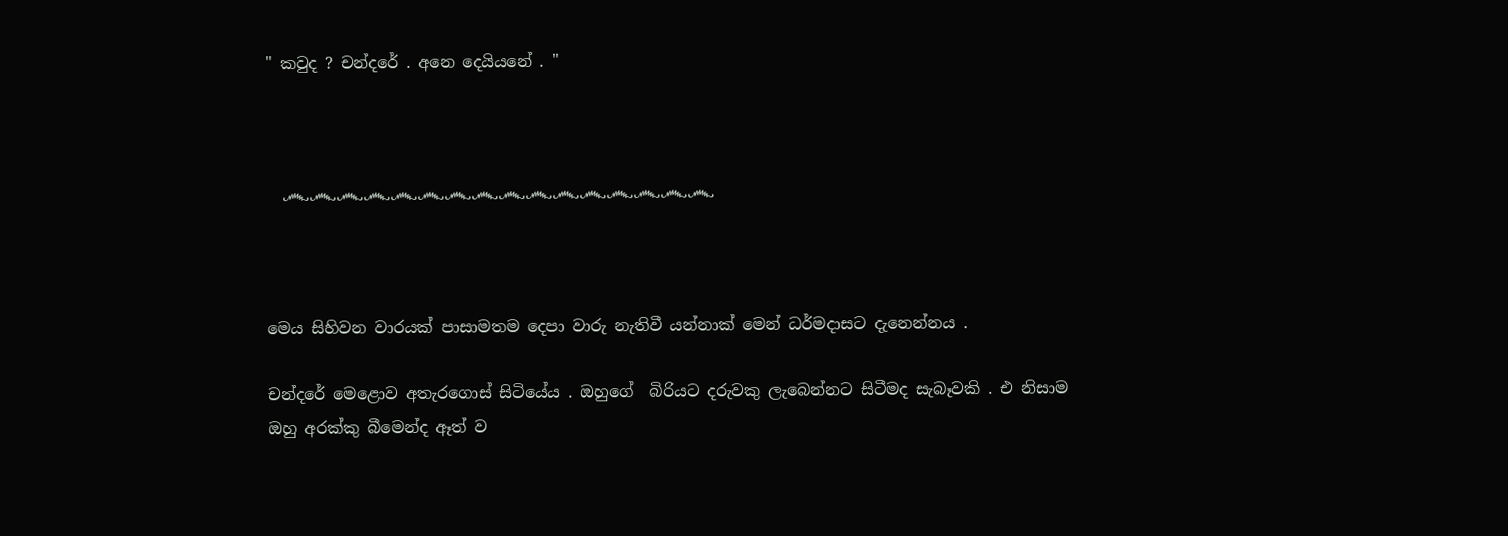" කවුද ? චන්දරේ . අනෙ දෙයියනේ . "



  ෴෴෴෴෴෴෴෴෴෴෴෴෴෴෴෴



මෙය සිහිවන වාරයක් පාසාමතම දෙපා වාරු නැතිවී යන්නාක් මෙන් ධර්මදාසට දැනෙන්නය .

චන්දරේ මෙළොව අතැරගොස් සිටියේය . ඔහුගේ  බිරියට දරුවකු ලැබෙන්නට සිටීමද සැබෑවකි . එ නිසාම ඔහු අරක්කු බීමෙන්ද ඈත් ව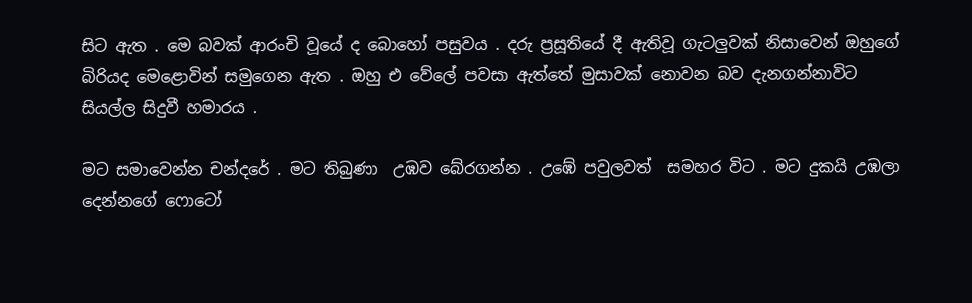සිට ඇත . මෙ බවක් ආරංචි වූයේ ද බොහෝ පසුවය . දරු ප්‍රසූතියේ දී ඇතිවූ ගැටලුවක් නිසාවෙන් ඔහුගේ බිරියද මෙළොවින් සමුගෙන ඇත . ඔහු එ වේලේ පවසා ඇත්තේ මුසාවක් නොවන බව දැනගන්නාවිට සියල්ල සිදුවී හමාරය .

මට සමාවෙන්න චන්දරේ . මට තිබුණා  උඹව බේරගන්න . උඹේ පවුලවත්  සමහර විට . මට දුකයි උඹලා දෙන්නගේ ෆොටෝ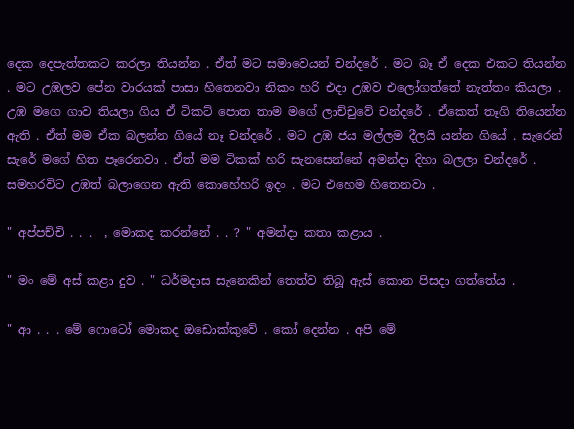දෙක දෙපැත්තකට කරලා තියන්න . ඒත් මට සමාවෙයන් චන්දරේ . මට බෑ ඒ දෙක එකට තියන්න . මට උඹලව පේන වාරයක් පාසා හිතෙනවා නිකං හරි එදා උඹව එලෝගත්තේ නැත්තං කියලා . උඹ මගෙ ගාව තියලා ගිය ඒ ටිකට් පොත තාම මගේ ලාච්චුවේ චන්දරේ . ඒකෙත් තෑගි තියෙන්න ඇති . ඒත් මම ඒක බලන්න ගියේ නෑ චන්දරේ . මට උඹ ජය මල්ලම දීලයි යන්න ගියේ . සැරෙන් සැරේ මගේ හිත පෑරෙනවා . ඒත් මම ටිකක් හරි සැනසෙන්නේ අමන්දා දිහා බලලා චන්දරේ . සමහරවිට උඹත් බලාගෙන ඇති කොහේහරි ඉදං . මට එහෙම හිතෙනවා .

" අප්පච්චි . . .  , මොකද කරන්නේ . . ? " අමන්දා කතා කළාය .

" මං මේ අස් කළා දුව . " ධර්මදාස සැනෙකින් තෙත්ව තිබූ ඇස් කොන පිසදා ගත්තේය .

" ආ . . . මේ ෆොටෝ මොකද ඔඩොක්කුවේ . කෝ දෙන්න . අපි මේ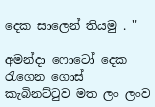දෙක සාලෙන් තියමු . "

අමන්දා ෆොටෝ දෙක රැගෙන ගොස් කැබිනට්ටුව මත ලං ලංව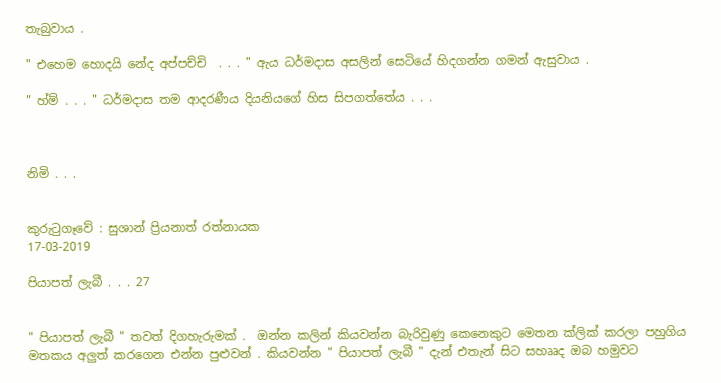තැබුවාය .

" එහෙම හොදයි නේද අප්පච්චි  . . . " ඇය ධර්මදාස අසලින් සෙටියේ හිදගන්න ගමන් ඇසුවාය .

" හ්ම් . . . " ධර්මදාස තම ආදරණීය දියනියගේ හිස සිපගත්තේය . . .



නිමි . . .


කුරුටුගෑවේ : සුශාන් ප්‍රියනාත් රත්නායක
17-03-2019

පියාපත් ලැබී . . . 27


" පියාපත් ලැබී " තවත් දිගහැරුමක් .  ඔන්න කලින් කියවන්න බැරිවුණු කෙනෙකුට මෙතන ක්ලික් කරලා පහුගිය මතකය අලුත් කරගෙන එන්න පුළුවන් . කියවන්න " පියාපත් ලැබී " දැන් එතැන් සිට සහෲද ඔබ හමුවට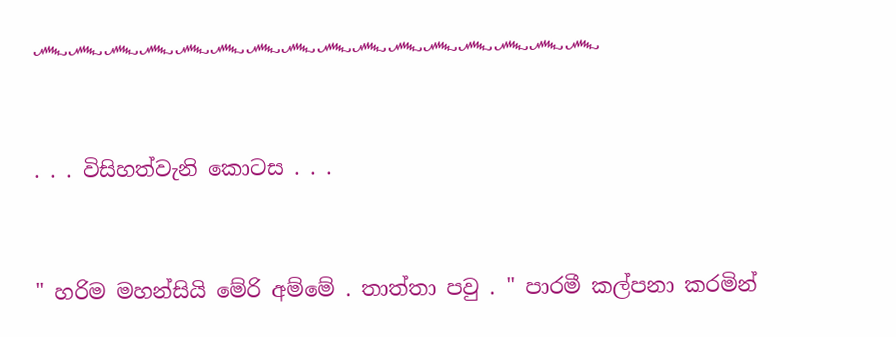෴෴෴෴෴෴෴෴෴෴෴෴෴෴෴෴


. . . විසිහත්වැනි කොටස . . .


" හරිම මහන්සියි මේරි අම්මේ . තාත්තා පවු . " පාරමී කල්පනා කරමින්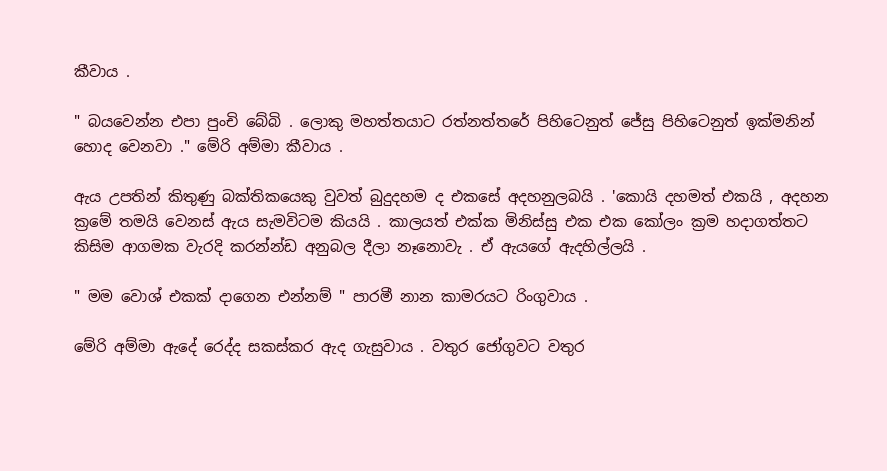කීවාය .

" බයවෙන්න එපා පුංචි බේබි . ලොකු මහත්තයාට රත්නත්තරේ පිහිටෙනුත් ජේසු පිහිටෙනුත් ඉක්මනින් හොද වෙනවා ." මේරි අම්මා කීවාය .

ඇය උපතින් කිතුණු බක්තිකයෙකු වුවත් බුදුදහම ද එකසේ අදහනුලබයි . 'කොයි දහමත් එකයි , අදහන ක්‍රමේ තමයි වෙනස් ඇය සැමවිටම කියයි . කාලයත් එක්ක මිනිස්සු එක එක කෝලං ක්‍රම හදාගත්තට කිසිම ආගමක වැරදි කරන්න්ඩ අනුබල දීලා නෑනොවැ . ඒ ඇයගේ ඇදහිල්ලයි .

" මම වොශ් එකක් දාගෙන එන්නම් " පාරමී නාන කාමරයට රිංගුවාය .

මේරි අම්මා ඇදේ රෙද්ද සකස්කර ඇද ගැසුවාය . වතුර ජෝගුවට වතුර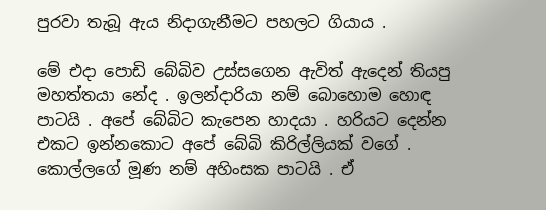පුරවා තැබූ ඇය නිදාගැනීමට පහලට ගියාය .

මේ එදා පොඩි බේබිව උස්සගෙන ඇවිත් ඇදෙන් තියපු මහත්තයා නේද . ඉලන්දාරියා නම් බොහොම හොඳ පාටයි . අපේ බේබිට කැපෙන හාදයා . හරියට දෙන්න එකට ඉන්නකොට අපේ බේබි කිරිල්ලියක් වගේ . කොල්ලගේ මූණ නම් අහිංසක පාටයි . ඒ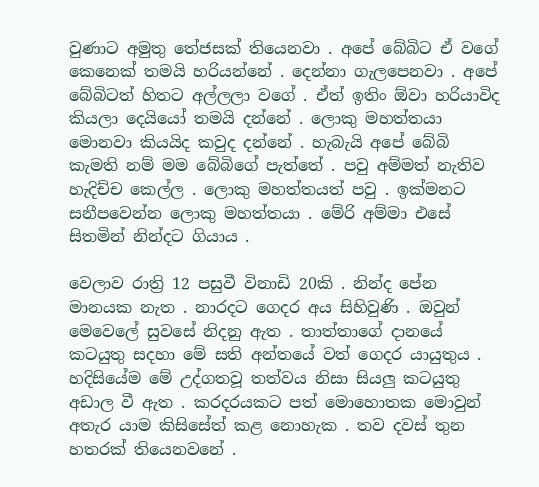වුණාට අමුතු තේජසක් තියෙනවා . අපේ බේබිට ඒ වගේ කෙනෙක් තමයි හරියන්නේ . දෙන්නා ගැලපෙනවා . අපේ බේබිටත් හිතට අල්ලලා වගේ . ඒත් ඉතිං ඕවා හරියාවිද කියලා දෙයියෝ තමයි දන්නේ . ලොකු මහත්තයා මොනවා කියයිද කවුද දන්නේ . හැබැයි අපේ බේබි කැමති නම් මම බේබිගේ පැත්තේ . පවු අම්මත් නැතිව හැදිච්ච කෙල්ල . ලොකු මහත්තයත් පවු . ඉක්මනට සනීපවෙන්න ලොකු මහත්තයා . මේරි අම්මා එසේ සිතමින් නින්දට ගියාය .

වෙලාව රාත්‍රි 12 පසුවී විනාඩි 20කි . නින්ද පේන මානයක නැත . නාරදට ගෙදර අය සිහිවුණි . ඔවුන් මෙවෙලේ සුවසේ නිදනු ඇත . තාත්තාගේ දානයේ කටයුතු සදහා මේ සති අන්තයේ වත් ගෙදර යායුතුය . හදිසියේම මේ උද්ගතවූ තත්වය නිසා සියලු කටයුතු අඩාල වී ඇත . කරදරයකට පත් මොහොතක මොවුන් අතැර යාම කිසිසේත් කළ නොහැක . තව දවස් තුන හතරක් තියෙනවනේ .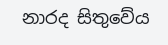නාරද සිතුවේය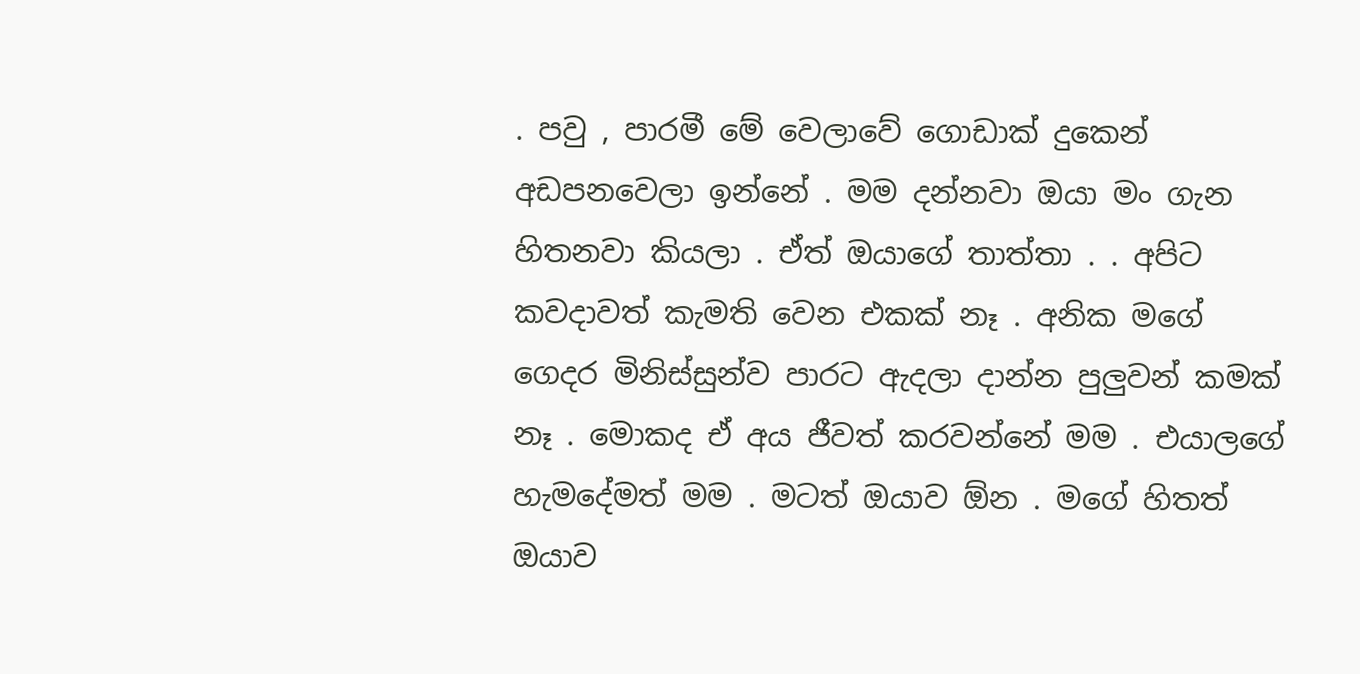. පවු , පාරමී මේ වෙලාවේ ගොඩාක් දුකෙන් අඩපනවෙලා ඉන්නේ . මම දන්නවා ඔයා මං ගැන හිතනවා කියලා . ඒත් ඔයාගේ තාත්තා . . අපිට කවදාවත් කැමති වෙන එකක් නෑ . අනික මගේ ගෙදර මිනිස්සුන්ව පාරට ඇදලා දාන්න පුලුවන් කමක් නෑ . මොකද ඒ අය ජීවත් කරවන්නේ මම . එයාලගේ හැමදේමත් මම . මටත් ඔයාව ඕන . මගේ හිතත් ඔයාව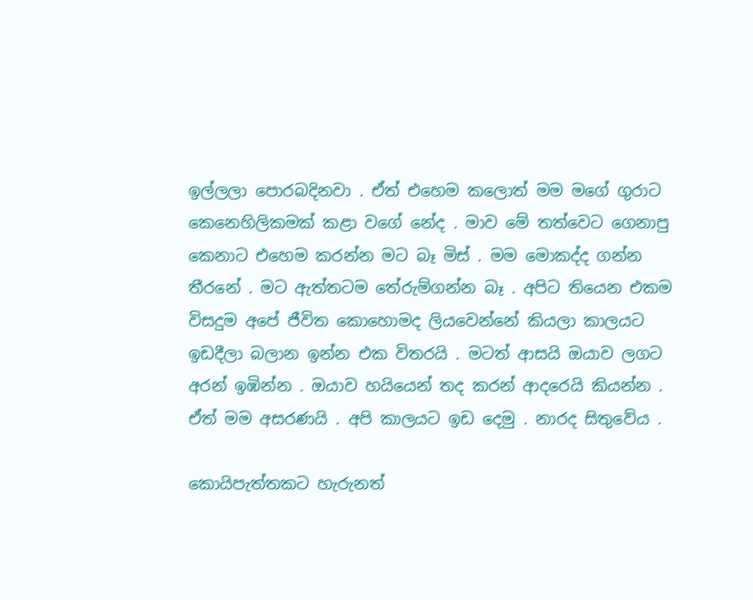ඉල්ලලා පොරබදිනවා . ඒත් එහෙම කලොත් මම මගේ ගුරාට කෙනෙහිලිකමක් කළා වගේ නේද . මාව මේ තත්වෙට ගෙනාපු කෙනාට එහෙම කරන්න මට බෑ මිස් . මම මොකද්ද ගන්න තීරනේ . මට ඇත්තටම තේරුම්ගන්න බෑ . අපිට තියෙන එකම විසදුම අපේ ජීවිත කොහොමද ලියවෙන්නේ කියලා කාලයට ඉඩදීලා බලාන ඉන්න එක විතරයි . මටත් ආසයි ඔයාව ලගට අරන් ඉඹින්න . ඔයාව හයියෙන් තද කරන් ආදරෙයි කියන්න . ඒත් මම අසරණයි . අපි කාලයට ඉඩ දෙමු . නාරද සිතුවේය .

කොයිපැත්‍තකට හැරුනත්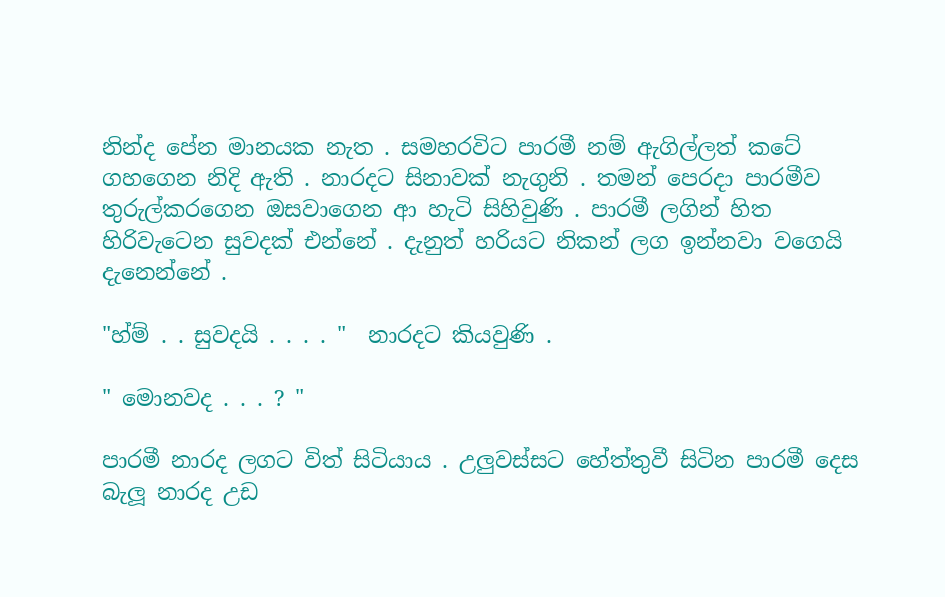නින්ද පේන මානයක නැත . සමහරවිට පාරමී නම් ඇගිල්ලත් කටේ ගහගෙන නිදි ඇති . නාරදට සිනාවක් නැගුනි . තමන් පෙරදා පාරමීව තුරුල්කරගෙන ඔසවාගෙන ආ හැටි සිහිවුණි . පාරමී ලගින් හිත හිරිවැටෙන සුවදක් එන්නේ . දැනුත් හරියට නිකන් ලග ඉන්නවා වගෙයි දැනෙන්නේ .

"හ්ම් . . සුවදයි . . . . "  නාරදට කියවුණි .

" මොනවද . . . ? "

පාරමී නාරද ලගට විත් සිටියාය . උලුවස්සට හේත්තුවී සිටින පාරමී දෙස බැලූ නාරද උඩ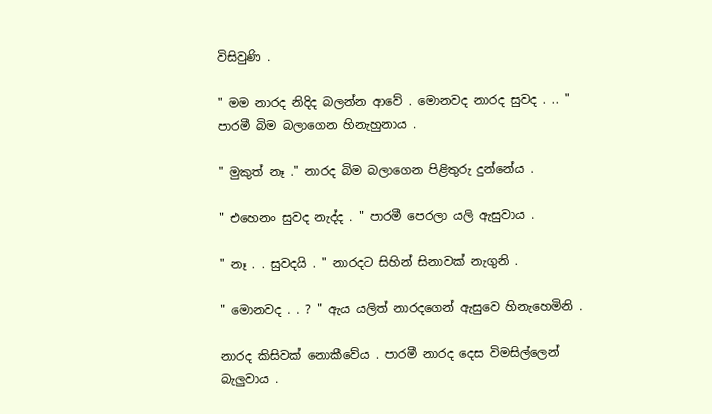විසිවුණි .

" මම නාරද නිදිද බලන්න ආවේ . මොනවද නාරද සුවද . .. " පාරමී බිම බලාගෙන හිනැහුනාය .

" මුකුත් නෑ ." නාරද බිම බලාගෙන පිළිතුරු දුන්නේය .

" එහෙනං සුවද නැද්ද . " පාරමී පෙරලා යලි ඇසුවාය .

" නෑ . . සුවදයි . " නාරදට සිහින් සිනාවක් නැගුනි .

" මොනවද . . ? " ඇය යලිත් නාරදගෙන් ඇසුවෙ හිනැහෙමිනි .

නාරද කිසිවක් නොකීවේය . පාරමී නාරද දෙස විමසිල්ලෙන් බැලුවාය .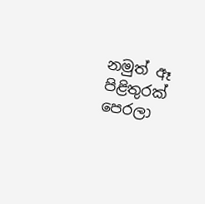නමුත් ඈ පිළිතුරක් පෙරලා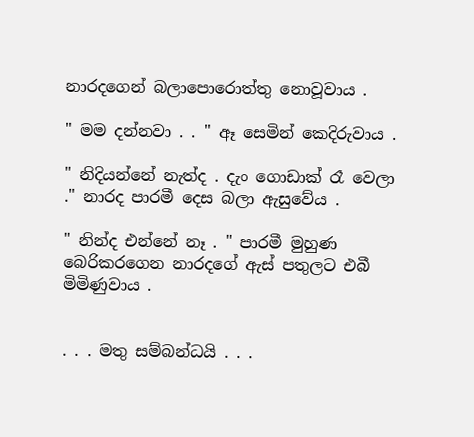නාරදගෙන් බලාපොරොත්තු නොවූවාය .

" මම දන්නවා . . " ඈ සෙමින් කෙදිරුවාය .

" නිදියන්නේ නැත්ද . දැං ගොඩාක් රෑ වෙලා ." නාරද පාරමී දෙස බලා ඇසුවේය .

" නින්ද එන්නේ නෑ . " පාරමී මුහුණ බෙරිකරගෙන නාරදගේ ඇස් පතුලට එබී මිමිණුවාය .


. . . මතු සම්බන්ධයි . . .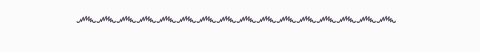෴෴෴෴෴෴෴෴෴෴෴෴෴෴෴෴